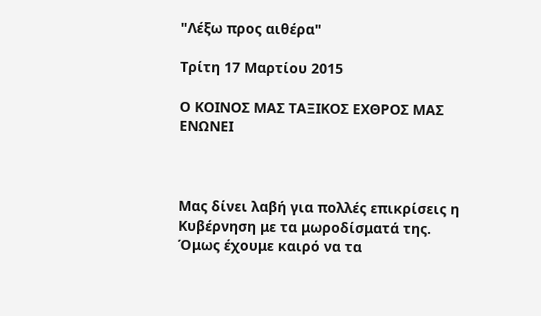"Λέξω προς αιθέρα"

Τρίτη 17 Μαρτίου 2015

Ο ΚΟΙΝΟΣ ΜΑΣ ΤΑΞΙΚΟΣ ΕΧΘΡΟΣ ΜΑΣ ΕΝΩΝΕΙ



Μας δίνει λαβή για πολλές επικρίσεις η Κυβέρνηση με τα μωροδίσματά της. Όμως έχουμε καιρό να τα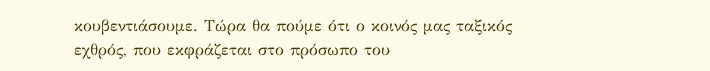κουβεντιάσουμε. Τώρα θα πούμε ότι ο κοινός μας ταξικός εχθρός, που εκφράζεται στο πρόσωπο του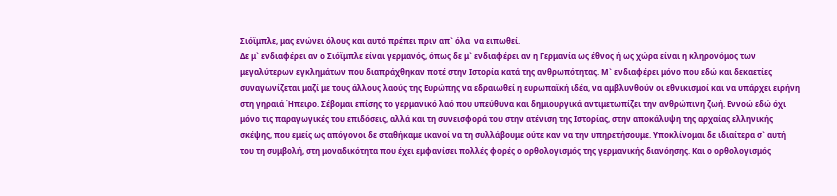Σιόϊμπλε, μας ενώνει όλους και αυτό πρέπει πριν απ` όλα  να ειπωθεί.
Δε μ` ενδιαφέρει αν ο Σιόϊμπλε είναι γερμανός, όπως δε μ` ενδιαφέρει αν η Γερμανία ως έθνος ή ως χώρα είναι η κληρονόμος των μεγαλύτερων εγκλημάτων που διαπράχθηκαν ποτέ στην Ιστορία κατά της ανθρωπότητας. Μ` ενδιαφέρει μόνο που εδώ και δεκαετίες συναγωνίζεται μαζί με τους άλλους λαούς της Ευρώπης να εδραιωθεί η ευρωπαϊκή ιδέα, να αμβλυνθούν οι εθνικισμοί και να υπάρχει ειρήνη στη γηραιά Ήπειρο. Σέβομαι επίσης το γερμανικό λαό που υπεύθυνα και δημιουργικά αντιμετωπίζει την ανθρώπινη ζωή. Εννοώ εδώ όχι μόνο τις παραγωγικές του επιδόσεις, αλλά και τη συνεισφορά του στην ατένιση της Ιστορίας, στην αποκάλυψη της αρχαίας ελληνικής σκέψης, που εμείς ως απόγονοι δε σταθήκαμε ικανοί να τη συλλάβουμε ούτε καν να την υπηρετήσουμε. Υποκλίνομαι δε ιδιαίτερα σ` αυτή του τη συμβολή, στη μοναδικότητα που έχει εμφανίσει πολλές φορές ο ορθολογισμός της γερμανικής διανόησης. Και ο ορθολογισμός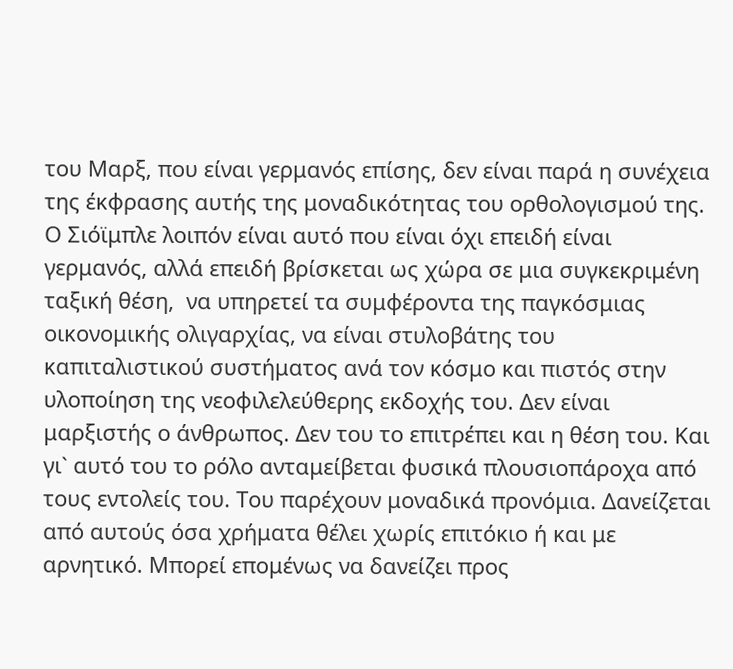του Μαρξ, που είναι γερμανός επίσης, δεν είναι παρά η συνέχεια της έκφρασης αυτής της μοναδικότητας του ορθολογισμού της.
Ο Σιόϊμπλε λοιπόν είναι αυτό που είναι όχι επειδή είναι γερμανός, αλλά επειδή βρίσκεται ως χώρα σε μια συγκεκριμένη ταξική θέση,  να υπηρετεί τα συμφέροντα της παγκόσμιας οικονομικής ολιγαρχίας, να είναι στυλοβάτης του καπιταλιστικού συστήματος ανά τον κόσμο και πιστός στην υλοποίηση της νεοφιλελεύθερης εκδοχής του. Δεν είναι μαρξιστής ο άνθρωπος. Δεν του το επιτρέπει και η θέση του. Και γι` αυτό του το ρόλο ανταμείβεται φυσικά πλουσιοπάροχα από τους εντολείς του. Του παρέχουν μοναδικά προνόμια. Δανείζεται από αυτούς όσα χρήματα θέλει χωρίς επιτόκιο ή και με αρνητικό. Μπορεί επομένως να δανείζει προς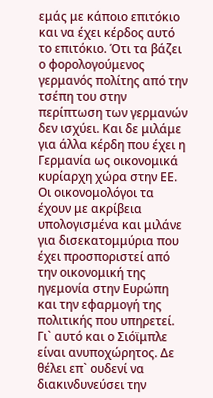εμάς με κάποιο επιτόκιο και να έχει κέρδος αυτό το επιτόκιο. Ότι τα βάζει ο φορολογούμενος γερμανός πολίτης από την τσέπη του στην περίπτωση των γερμανών δεν ισχύει. Και δε μιλάμε για άλλα κέρδη που έχει η Γερμανία ως οικονομικά κυρίαρχη χώρα στην ΕΕ. Οι οικονομολόγοι τα έχουν με ακρίβεια υπολογισμένα και μιλάνε για δισεκατομμύρια που έχει προσποριστεί από την οικονομική της ηγεμονία στην Ευρώπη και την εφαρμογή της πολιτικής που υπηρετεί.
Γι` αυτό και ο Σιόϊμπλε είναι ανυποχώρητος. Δε θέλει επ` ουδενί να διακινδυνεύσει την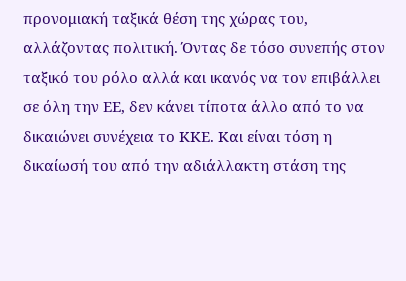προνομιακή ταξικά θέση της χώρας του, αλλάζοντας πολιτική. Όντας δε τόσο συνεπής στον ταξικό του ρόλο αλλά και ικανός να τον επιβάλλει σε όλη την ΕΕ, δεν κάνει τίποτα άλλο από το να δικαιώνει συνέχεια το ΚΚΕ. Και είναι τόση η δικαίωσή του από την αδιάλλακτη στάση της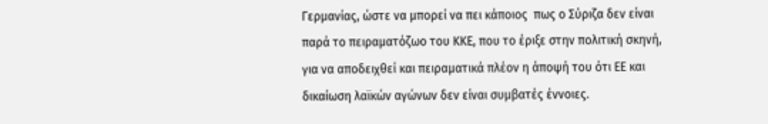Γερμανίας, ώστε να μπορεί να πει κάποιος  πως ο Σύριζα δεν είναι παρά το πειραματόζωο του ΚΚΕ, που το έριξε στην πολιτική σκηνή, για να αποδειχθεί και πειραματικά πλέον η άποψή του ότι ΕΕ και δικαίωση λαϊκών αγώνων δεν είναι συμβατές έννοιες.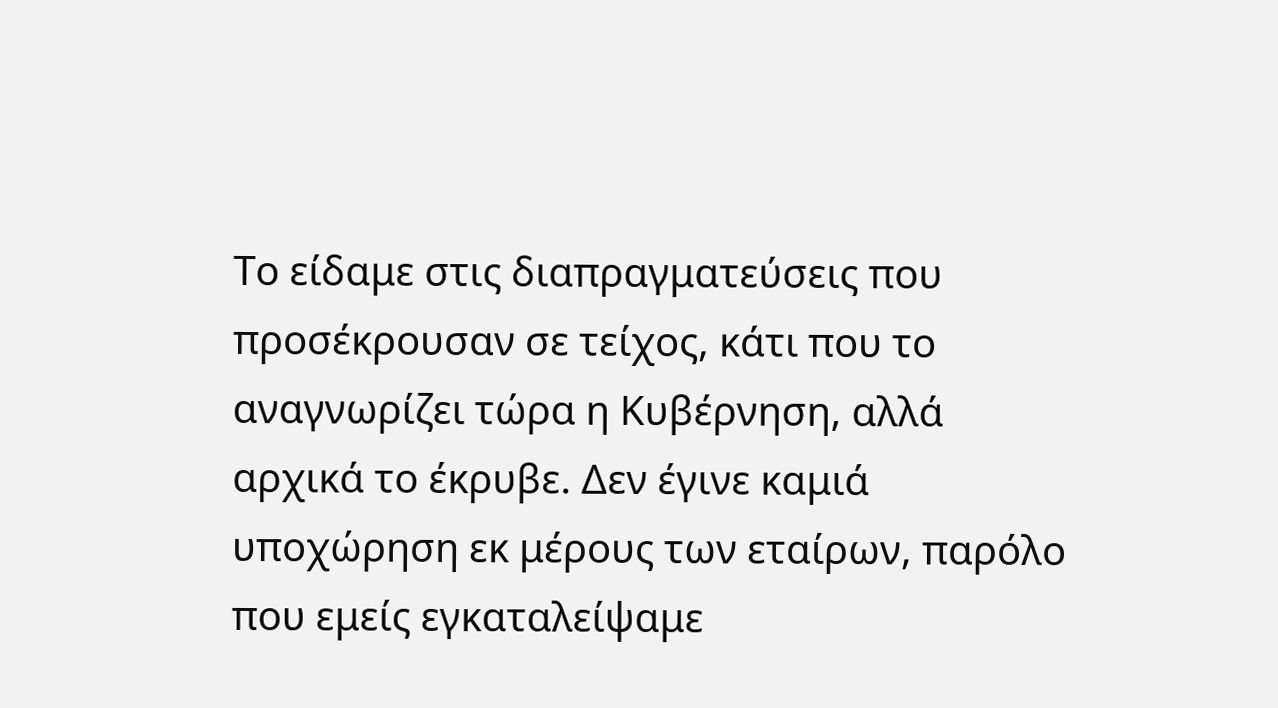Το είδαμε στις διαπραγματεύσεις που προσέκρουσαν σε τείχος, κάτι που το αναγνωρίζει τώρα η Κυβέρνηση, αλλά αρχικά το έκρυβε. Δεν έγινε καμιά υποχώρηση εκ μέρους των εταίρων, παρόλο που εμείς εγκαταλείψαμε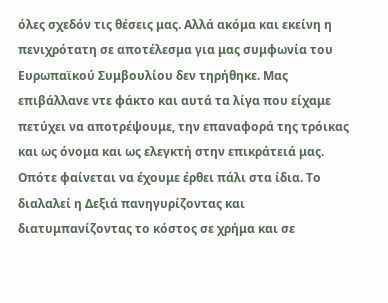όλες σχεδόν τις θέσεις μας. Αλλά ακόμα και εκείνη η πενιχρότατη σε αποτέλεσμα για μας συμφωνία του Ευρωπαϊκού Συμβουλίου δεν τηρήθηκε. Μας επιβάλλανε ντε φάκτο και αυτά τα λίγα που είχαμε πετύχει να αποτρέψουμε, την επαναφορά της τρόικας και ως όνομα και ως ελεγκτή στην επικράτειά μας. Οπότε φαίνεται να έχουμε έρθει πάλι στα ίδια. Το διαλαλεί η Δεξιά πανηγυρίζοντας και διατυμπανίζοντας το κόστος σε χρήμα και σε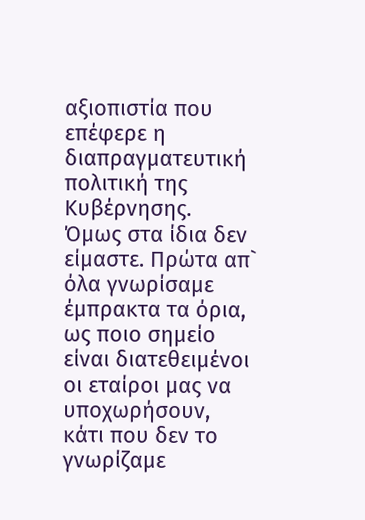αξιοπιστία που επέφερε η διαπραγματευτική πολιτική της Κυβέρνησης.
Όμως στα ίδια δεν είμαστε. Πρώτα απ` όλα γνωρίσαμε έμπρακτα τα όρια, ως ποιο σημείο είναι διατεθειμένοι οι εταίροι μας να υποχωρήσουν, κάτι που δεν το γνωρίζαμε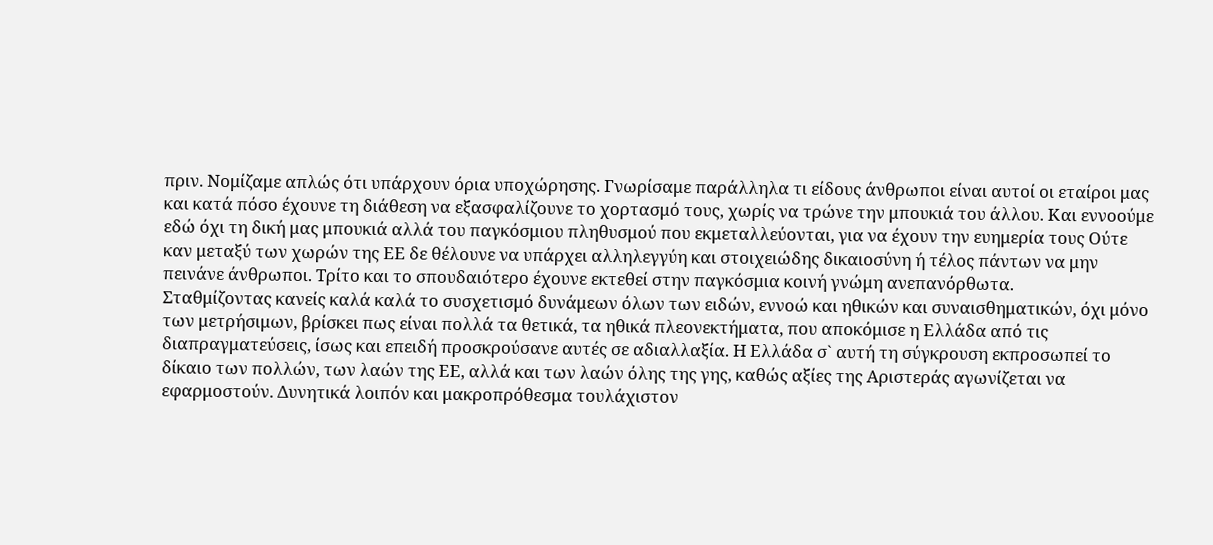πριν. Νομίζαμε απλώς ότι υπάρχουν όρια υποχώρησης. Γνωρίσαμε παράλληλα τι είδους άνθρωποι είναι αυτοί οι εταίροι μας και κατά πόσο έχουνε τη διάθεση να εξασφαλίζουνε το χορτασμό τους, χωρίς να τρώνε την μπουκιά του άλλου. Και εννοούμε εδώ όχι τη δική μας μπουκιά αλλά του παγκόσμιου πληθυσμού που εκμεταλλεύονται, για να έχουν την ευημερία τους Ούτε καν μεταξύ των χωρών της ΕΕ δε θέλουνε να υπάρχει αλληλεγγύη και στοιχειώδης δικαιοσύνη ή τέλος πάντων να μην πεινάνε άνθρωποι. Τρίτο και το σπουδαιότερο έχουνε εκτεθεί στην παγκόσμια κοινή γνώμη ανεπανόρθωτα.
Σταθμίζοντας κανείς καλά καλά το συσχετισμό δυνάμεων όλων των ειδών, εννοώ και ηθικών και συναισθηματικών, όχι μόνο των μετρήσιμων, βρίσκει πως είναι πολλά τα θετικά, τα ηθικά πλεονεκτήματα, που αποκόμισε η Ελλάδα από τις διαπραγματεύσεις, ίσως και επειδή προσκρούσανε αυτές σε αδιαλλαξία. Η Ελλάδα σ` αυτή τη σύγκρουση εκπροσωπεί το δίκαιο των πολλών, των λαών της ΕΕ, αλλά και των λαών όλης της γης, καθώς αξίες της Αριστεράς αγωνίζεται να εφαρμοστούν. Δυνητικά λοιπόν και μακροπρόθεσμα τουλάχιστον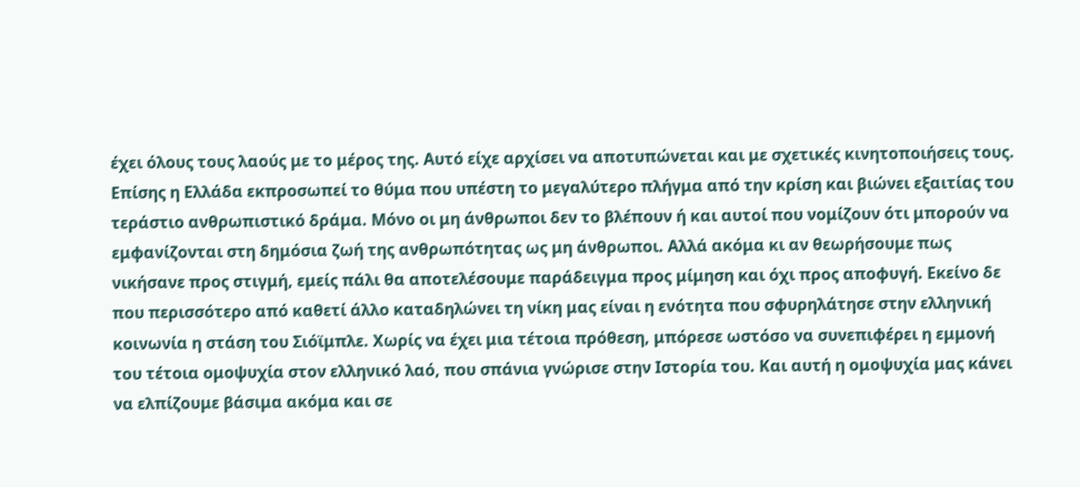έχει όλους τους λαούς με το μέρος της. Αυτό είχε αρχίσει να αποτυπώνεται και με σχετικές κινητοποιήσεις τους. Επίσης η Ελλάδα εκπροσωπεί το θύμα που υπέστη το μεγαλύτερο πλήγμα από την κρίση και βιώνει εξαιτίας του τεράστιο ανθρωπιστικό δράμα. Μόνο οι μη άνθρωποι δεν το βλέπουν ή και αυτοί που νομίζουν ότι μπορούν να εμφανίζονται στη δημόσια ζωή της ανθρωπότητας ως μη άνθρωποι. Αλλά ακόμα κι αν θεωρήσουμε πως νικήσανε προς στιγμή, εμείς πάλι θα αποτελέσουμε παράδειγμα προς μίμηση και όχι προς αποφυγή. Εκείνο δε που περισσότερο από καθετί άλλο καταδηλώνει τη νίκη μας είναι η ενότητα που σφυρηλάτησε στην ελληνική κοινωνία η στάση του Σιόϊμπλε. Χωρίς να έχει μια τέτοια πρόθεση, μπόρεσε ωστόσο να συνεπιφέρει η εμμονή του τέτοια ομοψυχία στον ελληνικό λαό, που σπάνια γνώρισε στην Ιστορία του. Και αυτή η ομοψυχία μας κάνει να ελπίζουμε βάσιμα ακόμα και σε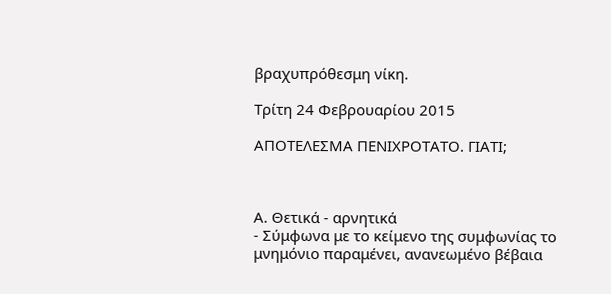βραχυπρόθεσμη νίκη.

Τρίτη 24 Φεβρουαρίου 2015

ΑΠΟΤΕΛΕΣΜΑ ΠΕΝΙΧΡΟΤΑΤΟ. ΓΙΑΤΙ;



Α. Θετικά - αρνητικά
- Σύμφωνα με το κείμενο της συμφωνίας το μνημόνιο παραμένει, ανανεωμένο βέβαια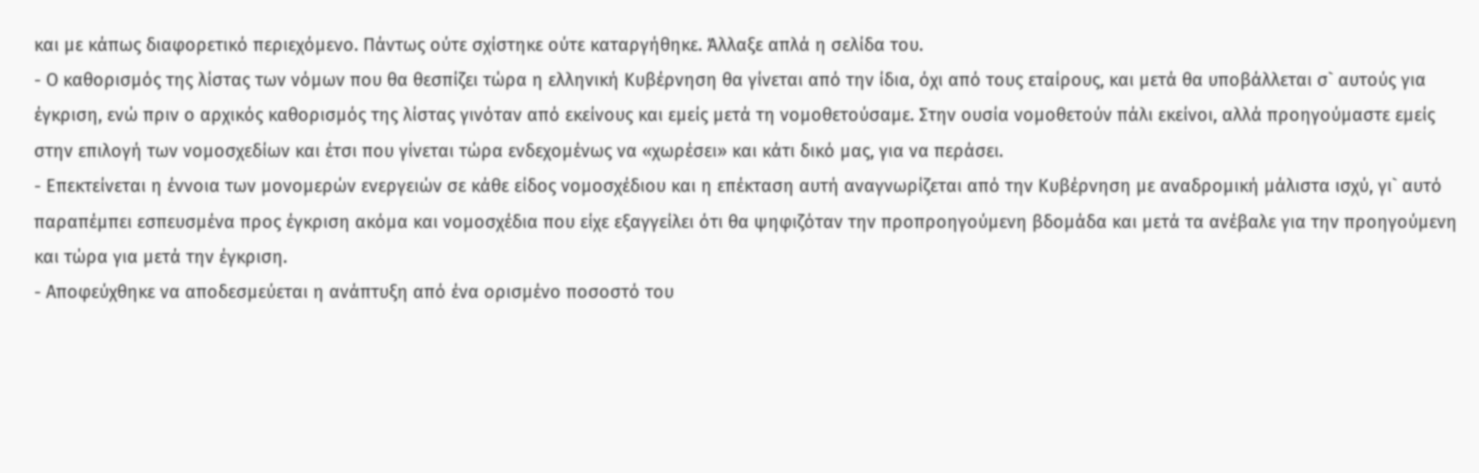και με κάπως διαφορετικό περιεχόμενο. Πάντως ούτε σχίστηκε ούτε καταργήθηκε. Άλλαξε απλά η σελίδα του.
- Ο καθορισμός της λίστας των νόμων που θα θεσπίζει τώρα η ελληνική Κυβέρνηση θα γίνεται από την ίδια, όχι από τους εταίρους, και μετά θα υποβάλλεται σ` αυτούς για έγκριση, ενώ πριν ο αρχικός καθορισμός της λίστας γινόταν από εκείνους και εμείς μετά τη νομοθετούσαμε. Στην ουσία νομοθετούν πάλι εκείνοι, αλλά προηγούμαστε εμείς στην επιλογή των νομοσχεδίων και έτσι που γίνεται τώρα ενδεχομένως να «χωρέσει» και κάτι δικό μας, για να περάσει.
- Επεκτείνεται η έννοια των μονομερών ενεργειών σε κάθε είδος νομοσχέδιου και η επέκταση αυτή αναγνωρίζεται από την Κυβέρνηση με αναδρομική μάλιστα ισχύ, γι` αυτό παραπέμπει εσπευσμένα προς έγκριση ακόμα και νομοσχέδια που είχε εξαγγείλει ότι θα ψηφιζόταν την προπροηγούμενη βδομάδα και μετά τα ανέβαλε για την προηγούμενη και τώρα για μετά την έγκριση.
- Αποφεύχθηκε να αποδεσμεύεται η ανάπτυξη από ένα ορισμένο ποσοστό του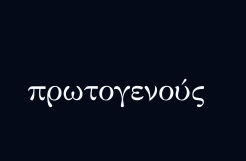πρωτογενούς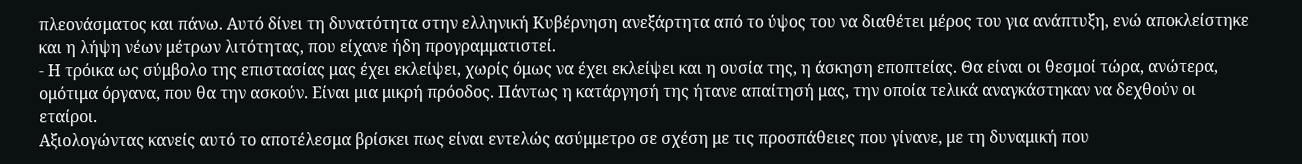πλεονάσματος και πάνω. Αυτό δίνει τη δυνατότητα στην ελληνική Κυβέρνηση ανεξάρτητα από το ύψος του να διαθέτει μέρος του για ανάπτυξη, ενώ αποκλείστηκε και η λήψη νέων μέτρων λιτότητας, που είχανε ήδη προγραμματιστεί.
- Η τρόικα ως σύμβολο της επιστασίας μας έχει εκλείψει, χωρίς όμως να έχει εκλείψει και η ουσία της, η άσκηση εποπτείας. Θα είναι οι θεσμοί τώρα, ανώτερα, ομότιμα όργανα, που θα την ασκούν. Είναι μια μικρή πρόοδος. Πάντως η κατάργησή της ήτανε απαίτησή μας, την οποία τελικά αναγκάστηκαν να δεχθούν οι εταίροι.
Αξιολογώντας κανείς αυτό το αποτέλεσμα βρίσκει πως είναι εντελώς ασύμμετρο σε σχέση με τις προσπάθειες που γίνανε, με τη δυναμική που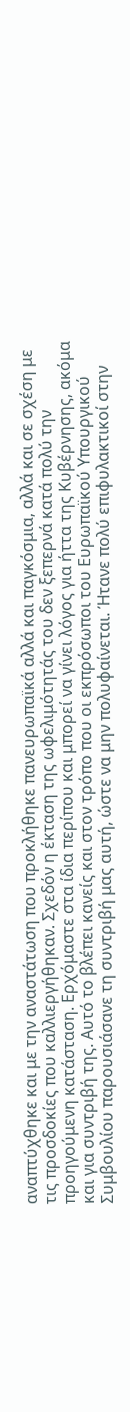αναπτύχθηκε και με την αναστάτωση που προκλήθηκε πανευρωπαϊκά αλλά και παγκόσμια, αλλά και σε σχέση με τις προσδοκίες που καλλιεργήθηκαν. Σχεδόν η έκταση της ωφελιμότητάς του δεν ξεπερνά κατά πολύ την προηγούμενη κατάσταση. Ερχόμαστε στα ίδια περίπου και μπορεί να γίνει λόγος για ήττα της Κυβέρνησης, ακόμα και για συντριβή της. Αυτό το βλέπει κανείς και στον τρόπο που οι εκπρόσωποι του Ευρωπαϊκού Υπουργικού Συμβουλίου παρουσιάσανε τη συντριβή μας αυτή, ώστε να μην πολυφαίνεται. Ήτανε πολύ επιφυλακτικοί στην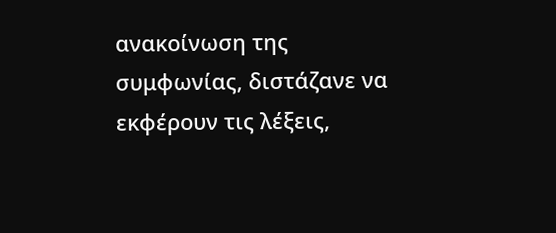ανακοίνωση της συμφωνίας, διστάζανε να εκφέρουν τις λέξεις,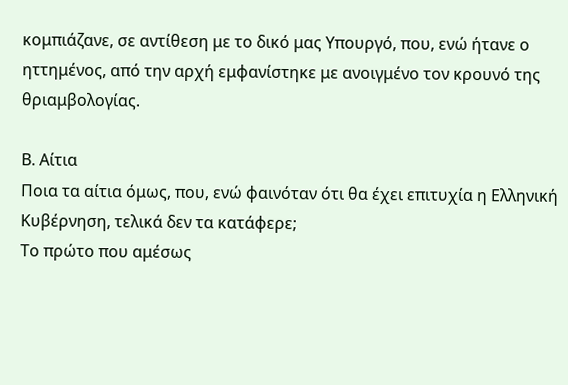κομπιάζανε, σε αντίθεση με το δικό μας Υπουργό, που, ενώ ήτανε ο ηττημένος, από την αρχή εμφανίστηκε με ανοιγμένο τον κρουνό της θριαμβολογίας.

Β. Αίτια
Ποια τα αίτια όμως, που, ενώ φαινόταν ότι θα έχει επιτυχία η Ελληνική Κυβέρνηση, τελικά δεν τα κατάφερε;
Το πρώτο που αμέσως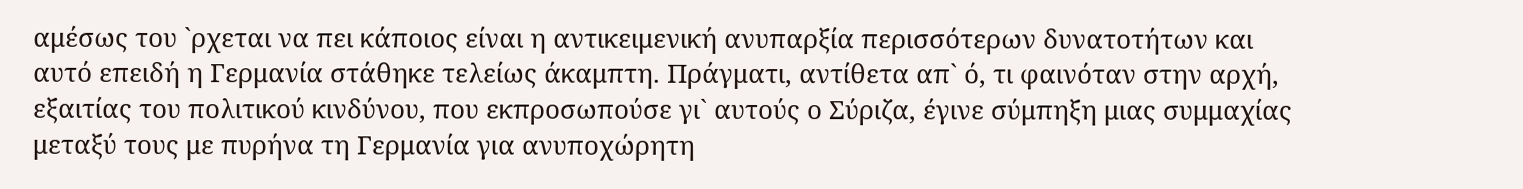αμέσως του `ρχεται να πει κάποιος είναι η αντικειμενική ανυπαρξία περισσότερων δυνατοτήτων και αυτό επειδή η Γερμανία στάθηκε τελείως άκαμπτη. Πράγματι, αντίθετα απ` ό, τι φαινόταν στην αρχή, εξαιτίας του πολιτικού κινδύνου, που εκπροσωπούσε γι` αυτούς ο Σύριζα, έγινε σύμπηξη μιας συμμαχίας μεταξύ τους με πυρήνα τη Γερμανία για ανυποχώρητη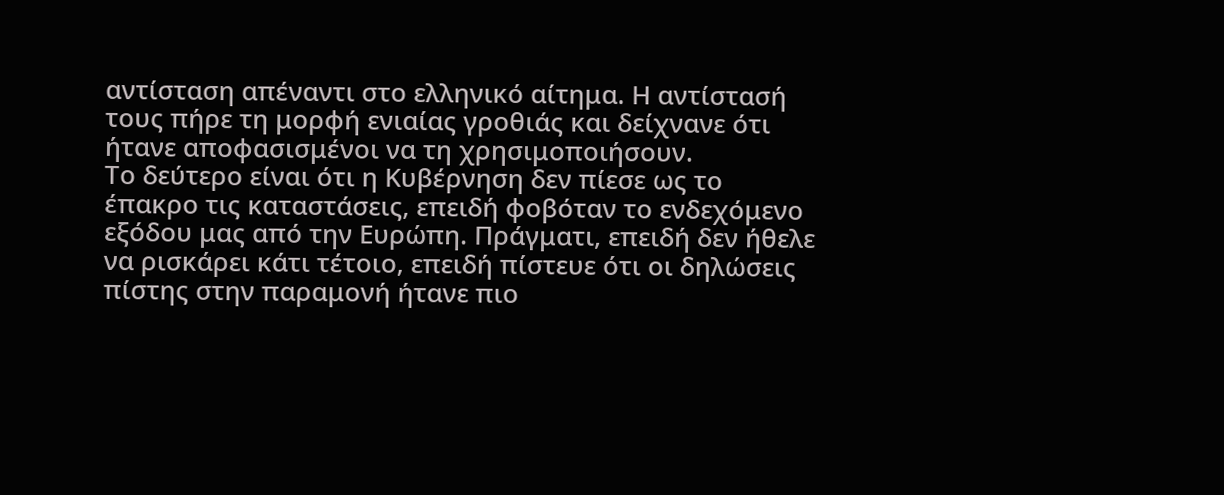αντίσταση απέναντι στο ελληνικό αίτημα. Η αντίστασή τους πήρε τη μορφή ενιαίας γροθιάς και δείχνανε ότι ήτανε αποφασισμένοι να τη χρησιμοποιήσουν.
Το δεύτερο είναι ότι η Κυβέρνηση δεν πίεσε ως το έπακρο τις καταστάσεις, επειδή φοβόταν το ενδεχόμενο εξόδου μας από την Ευρώπη. Πράγματι, επειδή δεν ήθελε να ρισκάρει κάτι τέτοιο, επειδή πίστευε ότι οι δηλώσεις πίστης στην παραμονή ήτανε πιο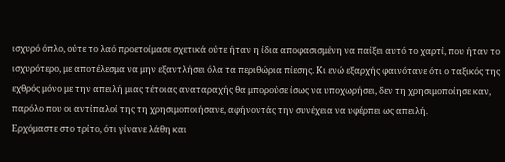ισχυρό όπλο, ούτε το λαό προετοίμασε σχετικά ούτε ήταν η ίδια αποφασισμένη να παίξει αυτό το χαρτί, που ήταν το ισχυρότερο, με αποτέλεσμα να μην εξαντλήσει όλα τα περιθώρια πίεσης. Κι ενώ εξαρχής φαινότανε ότι ο ταξικός της εχθρός μόνο με την απειλή μιας τέτοιας αναταραχής θα μπορούσε ίσως να υποχωρήσει, δεν τη χρησιμοποίησε καν, παρόλο που οι αντίπαλοί της τη χρησιμοποιήσανε, αφήνοντάς την συνέχεια να υφέρπει ως απειλή.
Ερχόμαστε στο τρίτο, ότι γίνανε λάθη και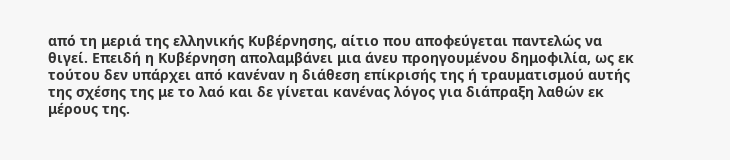από τη μεριά της ελληνικής Κυβέρνησης, αίτιο που αποφεύγεται παντελώς να θιγεί. Επειδή η Κυβέρνηση απολαμβάνει μια άνευ προηγουμένου δημοφιλία, ως εκ τούτου δεν υπάρχει από κανέναν η διάθεση επίκρισής της ή τραυματισμού αυτής της σχέσης της με το λαό και δε γίνεται κανένας λόγος για διάπραξη λαθών εκ μέρους της.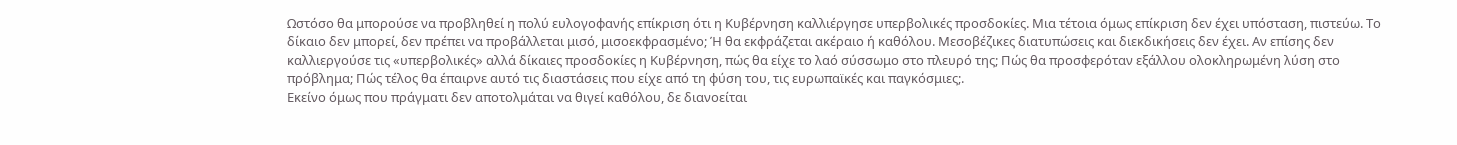Ωστόσο θα μπορούσε να προβληθεί η πολύ ευλογοφανής επίκριση ότι η Κυβέρνηση καλλιέργησε υπερβολικές προσδοκίες. Μια τέτοια όμως επίκριση δεν έχει υπόσταση, πιστεύω. Το δίκαιο δεν μπορεί, δεν πρέπει να προβάλλεται μισό, μισοεκφρασμένο; Ή θα εκφράζεται ακέραιο ή καθόλου. Μεσοβέζικες διατυπώσεις και διεκδικήσεις δεν έχει. Αν επίσης δεν καλλιεργούσε τις «υπερβολικές» αλλά δίκαιες προσδοκίες η Κυβέρνηση, πώς θα είχε το λαό σύσσωμο στο πλευρό της; Πώς θα προσφερόταν εξάλλου ολοκληρωμένη λύση στο πρόβλημα; Πώς τέλος θα έπαιρνε αυτό τις διαστάσεις που είχε από τη φύση του, τις ευρωπαϊκές και παγκόσμιες;.
Εκείνο όμως που πράγματι δεν αποτολμάται να θιγεί καθόλου, δε διανοείται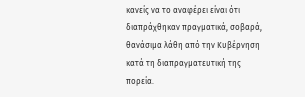κανείς να το αναφέρει είναι ότι διαπράχθηκαν πραγματικά, σοβαρά, θανάσιμα λάθη από την Κυβέρνηση κατά τη διαπραγματευτική της πορεία.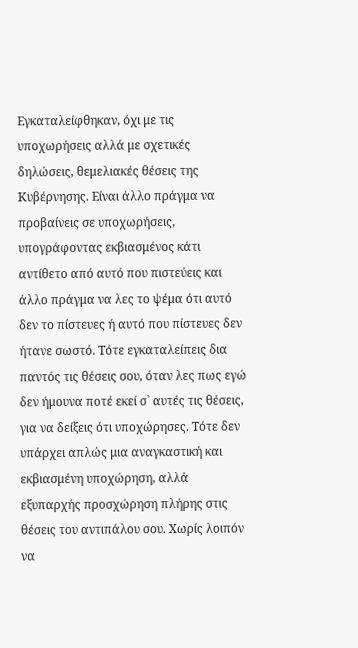Εγκαταλείφθηκαν, όχι με τις υποχωρήσεις αλλά με σχετικές δηλώσεις, θεμελιακές θέσεις της Κυβέρνησης. Είναι άλλο πράγμα να προβαίνεις σε υποχωρήσεις, υπογράφοντας εκβιασμένος κάτι αντίθετο από αυτό που πιστεύεις και άλλο πράγμα να λες το ψέμα ότι αυτό δεν το πίστευες ή αυτό που πίστευες δεν ήτανε σωστό. Τότε εγκαταλείπεις δια παντός τις θέσεις σου, όταν λες πως εγώ δεν ήμουνα ποτέ εκεί σ` αυτές τις θέσεις, για να δείξεις ότι υποχώρησες. Τότε δεν υπάρχει απλώς μια αναγκαστική και εκβιασμένη υποχώρηση, αλλά εξυπαρχής προσχώρηση πλήρης στις θέσεις του αντιπάλου σου. Χωρίς λοιπόν να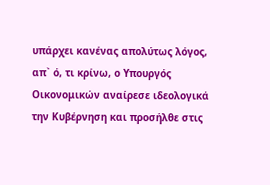υπάρχει κανένας απολύτως λόγος, απ` ό, τι κρίνω, ο Υπουργός Οικονομικών αναίρεσε ιδεολογικά την Κυβέρνηση και προσήλθε στις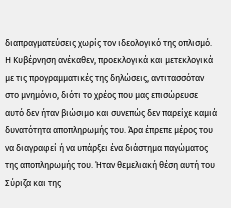διαπραγματεύσεις χωρίς τον ιδεολογικό της οπλισμό. Η Κυβέρνηση ανέκαθεν, προεκλογικά και μετεκλογικά με τις προγραμματικές της δηλώσεις, αντιτασσόταν στο μνημόνιο, διότι το χρέος που μας επισώρευσε αυτό δεν ήταν βιώσιμο και συνεπώς δεν παρείχε καμιά δυνατότητα αποπληρωμής του. Άρα έπρεπε μέρος του να διαγραφεί ή να υπάρξει ένα διάστημα παγώματος της αποπληρωμής του. Ήταν θεμελιακή θέση αυτή του Σύριζα και της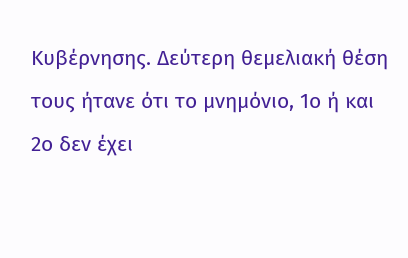Κυβέρνησης. Δεύτερη θεμελιακή θέση τους ήτανε ότι το μνημόνιο, 1ο ή και 2ο δεν έχει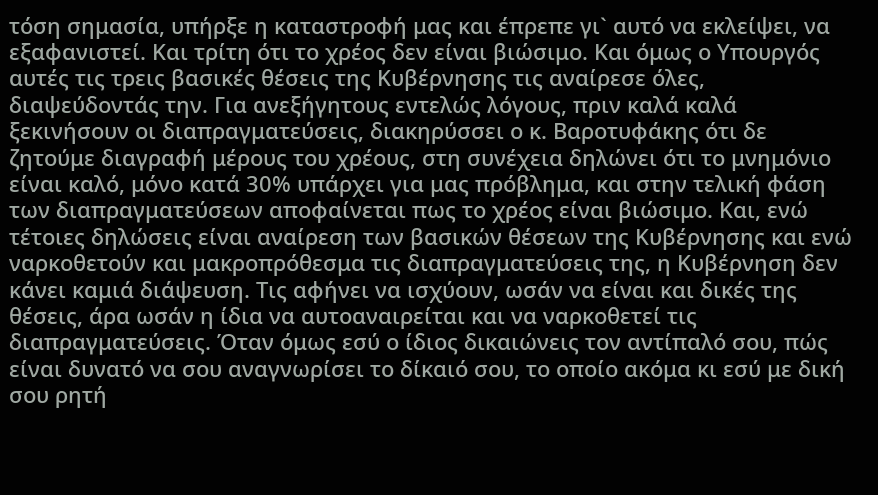τόση σημασία, υπήρξε η καταστροφή μας και έπρεπε γι` αυτό να εκλείψει, να εξαφανιστεί. Και τρίτη ότι το χρέος δεν είναι βιώσιμο. Και όμως ο Υπουργός αυτές τις τρεις βασικές θέσεις της Κυβέρνησης τις αναίρεσε όλες, διαψεύδοντάς την. Για ανεξήγητους εντελώς λόγους, πριν καλά καλά ξεκινήσουν οι διαπραγματεύσεις, διακηρύσσει ο κ. Βαροτυφάκης ότι δε ζητούμε διαγραφή μέρους του χρέους, στη συνέχεια δηλώνει ότι το μνημόνιο είναι καλό, μόνο κατά 30% υπάρχει για μας πρόβλημα, και στην τελική φάση των διαπραγματεύσεων αποφαίνεται πως το χρέος είναι βιώσιμο. Και, ενώ τέτοιες δηλώσεις είναι αναίρεση των βασικών θέσεων της Κυβέρνησης και ενώ ναρκοθετούν και μακροπρόθεσμα τις διαπραγματεύσεις της, η Κυβέρνηση δεν κάνει καμιά διάψευση. Τις αφήνει να ισχύουν, ωσάν να είναι και δικές της θέσεις, άρα ωσάν η ίδια να αυτοαναιρείται και να ναρκοθετεί τις διαπραγματεύσεις. Όταν όμως εσύ ο ίδιος δικαιώνεις τον αντίπαλό σου, πώς είναι δυνατό να σου αναγνωρίσει το δίκαιό σου, το οποίο ακόμα κι εσύ με δική σου ρητή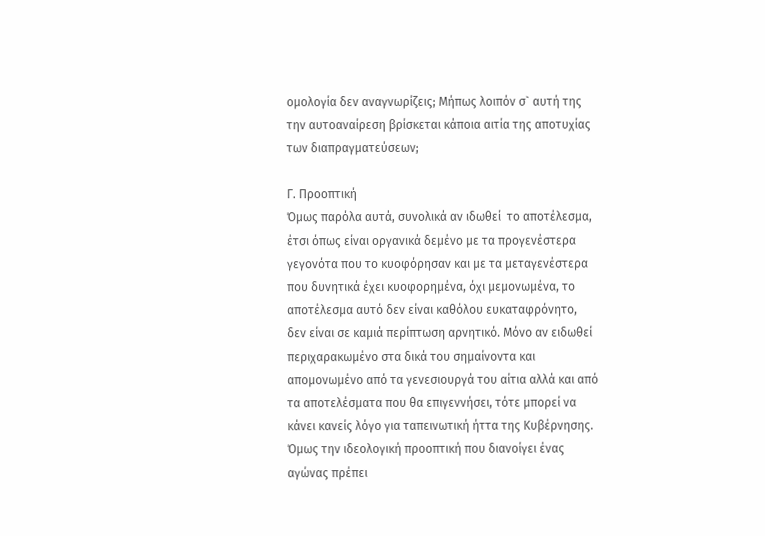ομολογία δεν αναγνωρίζεις; Μήπως λοιπόν σ` αυτή της την αυτοαναίρεση βρίσκεται κάποια αιτία της αποτυχίας των διαπραγματεύσεων;

Γ. Προοπτική
Όμως παρόλα αυτά, συνολικά αν ιδωθεί  το αποτέλεσμα, έτσι όπως είναι οργανικά δεμένο με τα προγενέστερα γεγονότα που το κυοφόρησαν και με τα μεταγενέστερα που δυνητικά έχει κυοφορημένα, όχι μεμονωμένα, το αποτέλεσμα αυτό δεν είναι καθόλου ευκαταφρόνητο, δεν είναι σε καμιά περίπτωση αρνητικό. Μόνο αν ειδωθεί περιχαρακωμένο στα δικά του σημαίνοντα και απομονωμένο από τα γενεσιουργά του αίτια αλλά και από τα αποτελέσματα που θα επιγεννήσει, τότε μπορεί να κάνει κανείς λόγο για ταπεινωτική ήττα της Κυβέρνησης. Όμως την ιδεολογική προοπτική που διανοίγει ένας αγώνας πρέπει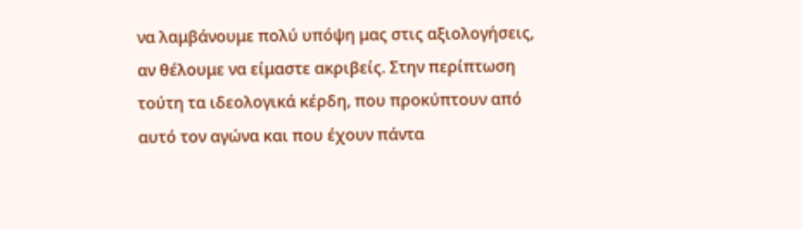να λαμβάνουμε πολύ υπόψη μας στις αξιολογήσεις, αν θέλουμε να είμαστε ακριβείς. Στην περίπτωση τούτη τα ιδεολογικά κέρδη, που προκύπτουν από αυτό τον αγώνα και που έχουν πάντα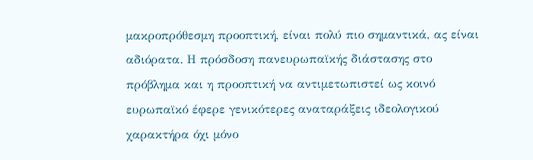μακροπρόθεσμη προοπτική, είναι πολύ πιο σημαντικά, ας είναι αδιόρατα. Η πρόσδοση πανευρωπαϊκής διάστασης στο πρόβλημα και η προοπτική να αντιμετωπιστεί ως κοινό ευρωπαϊκό έφερε γενικότερες αναταράξεις ιδεολογικού χαρακτήρα όχι μόνο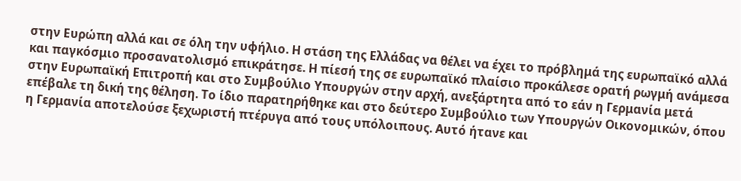στην Ευρώπη αλλά και σε όλη την υφήλιο. Η στάση της Ελλάδας να θέλει να έχει το πρόβλημά της ευρωπαϊκό αλλά και παγκόσμιο προσανατολισμό επικράτησε. Η πίεσή της σε ευρωπαϊκό πλαίσιο προκάλεσε ορατή ρωγμή ανάμεσα στην Ευρωπαϊκή Επιτροπή και στο Συμβούλιο Υπουργών στην αρχή, ανεξάρτητα από το εάν η Γερμανία μετά επέβαλε τη δική της θέληση. Το ίδιο παρατηρήθηκε και στο δεύτερο Συμβούλιο των Υπουργών Οικονομικών, όπου η Γερμανία αποτελούσε ξεχωριστή πτέρυγα από τους υπόλοιπους. Αυτό ήτανε και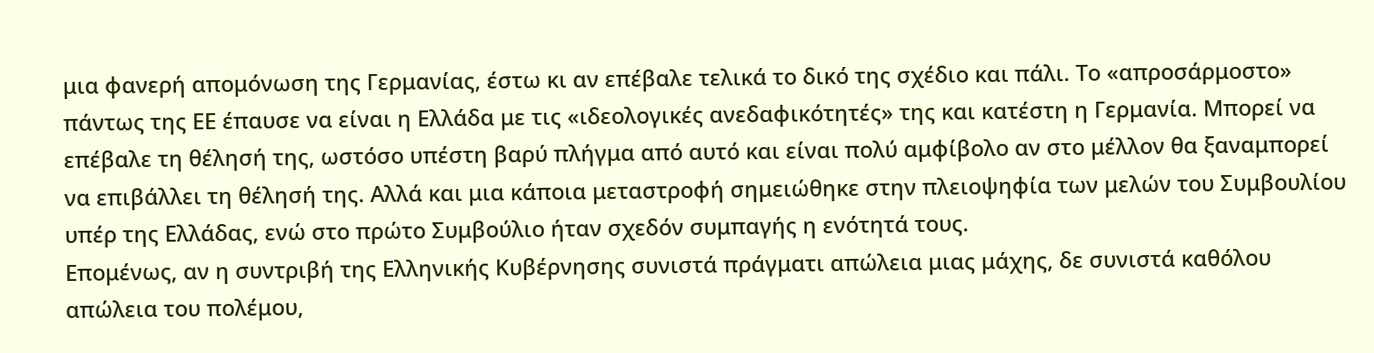μια φανερή απομόνωση της Γερμανίας, έστω κι αν επέβαλε τελικά το δικό της σχέδιο και πάλι. Το «απροσάρμοστο» πάντως της ΕΕ έπαυσε να είναι η Ελλάδα με τις «ιδεολογικές ανεδαφικότητές» της και κατέστη η Γερμανία. Μπορεί να επέβαλε τη θέλησή της, ωστόσο υπέστη βαρύ πλήγμα από αυτό και είναι πολύ αμφίβολο αν στο μέλλον θα ξαναμπορεί να επιβάλλει τη θέλησή της. Αλλά και μια κάποια μεταστροφή σημειώθηκε στην πλειοψηφία των μελών του Συμβουλίου υπέρ της Ελλάδας, ενώ στο πρώτο Συμβούλιο ήταν σχεδόν συμπαγής η ενότητά τους.
Επομένως, αν η συντριβή της Ελληνικής Κυβέρνησης συνιστά πράγματι απώλεια μιας μάχης, δε συνιστά καθόλου απώλεια του πολέμου,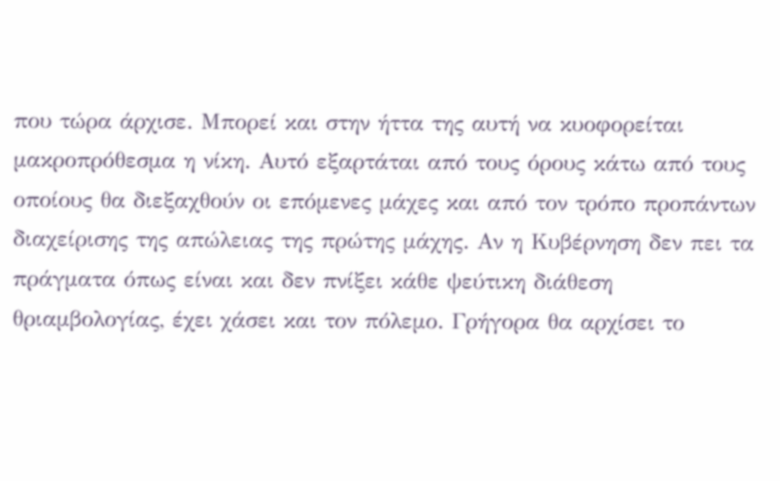που τώρα άρχισε. Μπορεί και στην ήττα της αυτή να κυοφορείται μακροπρόθεσμα η νίκη. Αυτό εξαρτάται από τους όρους κάτω από τους οποίους θα διεξαχθούν οι επόμενες μάχες και από τον τρόπο προπάντων διαχείρισης της απώλειας της πρώτης μάχης. Αν η Κυβέρνηση δεν πει τα πράγματα όπως είναι και δεν πνίξει κάθε ψεύτικη διάθεση θριαμβολογίας, έχει χάσει και τον πόλεμο. Γρήγορα θα αρχίσει το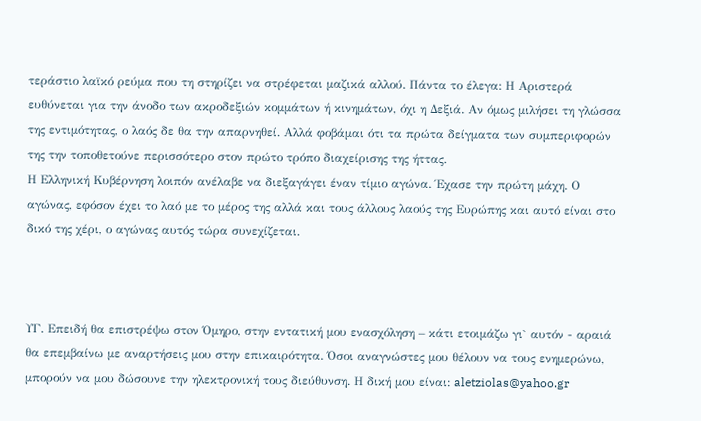τεράστιο λαϊκό ρεύμα που τη στηρίζει να στρέφεται μαζικά αλλού. Πάντα το έλεγα: Η Αριστερά ευθύνεται για την άνοδο των ακροδεξιών κομμάτων ή κινημάτων, όχι η Δεξιά. Αν όμως μιλήσει τη γλώσσα της εντιμότητας, ο λαός δε θα την απαρνηθεί. Αλλά φοβάμαι ότι τα πρώτα δείγματα των συμπεριφορών της την τοποθετούνε περισσότερο στον πρώτο τρόπο διαχείρισης της ήττας.
Η Ελληνική Κυβέρνηση λοιπόν ανέλαβε να διεξαγάγει έναν τίμιο αγώνα. Έχασε την πρώτη μάχη. Ο αγώνας, εφόσον έχει το λαό με το μέρος της αλλά και τους άλλους λαούς της Ευρώπης και αυτό είναι στο δικό της χέρι, ο αγώνας αυτός τώρα συνεχίζεται.



ΥΓ. Επειδή θα επιστρέψω στoν Όμηρο, στην εντατική μου ενασχόληση – κάτι ετοιμάζω γι` αυτόν - αραιά θα επεμβαίνω με αναρτήσεις μου στην επικαιρότητα. Όσοι αναγνώστες μου θέλουν να τους ενημερώνω, μπορούν να μου δώσουνε την ηλεκτρονική τους διεύθυνση. Η δική μου είναι: aletziolas@yahoo.gr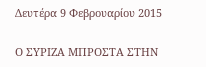Δευτέρα 9 Φεβρουαρίου 2015

Ο ΣΥΡΙΖΑ ΜΠΡΟΣΤΑ ΣΤΗΝ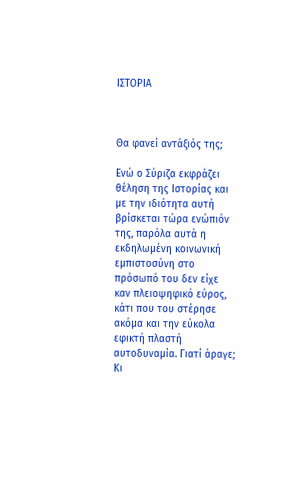ΙΣΤΟΡΙΑ



Θα φανεί αντάξιός της;

Ενώ ο Σύριζα εκφράζει θέληση της Ιστορίας και με την ιδιότητα αυτή βρίσκεται τώρα ενώπιόν της, παρόλα αυτά η εκδηλωμένη κοινωνική εμπιστοσύνη στο πρόσωπό του δεν είχε καν πλειοψηφικό εύρος, κάτι που του στέρησε ακόμα και την εύκολα εφικτή πλαστή αυτοδυναμία. Γιατί άραγε; Κι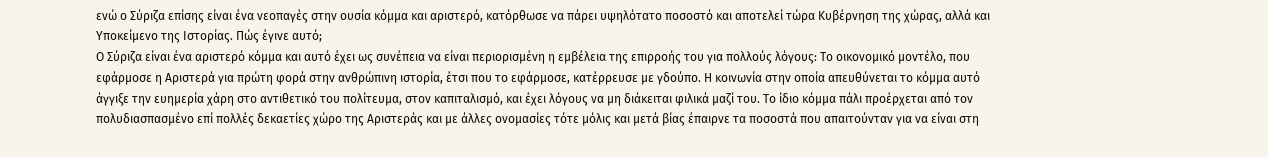ενώ ο Σύριζα επίσης είναι ένα νεοπαγές στην ουσία κόμμα και αριστερό, κατόρθωσε να πάρει υψηλότατο ποσοστό και αποτελεί τώρα Κυβέρνηση της χώρας, αλλά και Υποκείμενο της Ιστορίας. Πώς έγινε αυτό;
Ο Σύριζα είναι ένα αριστερό κόμμα και αυτό έχει ως συνέπεια να είναι περιορισμένη η εμβέλεια της επιρροής του για πολλούς λόγους: Το οικονομικό μοντέλο, που εφάρμοσε η Αριστερά για πρώτη φορά στην ανθρώπινη ιστορία, έτσι που το εφάρμοσε, κατέρρευσε με γδούπο. Η κοινωνία στην οποία απευθύνεται το κόμμα αυτό άγγιξε την ευημερία χάρη στο αντιθετικό του πολίτευμα, στον καπιταλισμό, και έχει λόγους να μη διάκειται φιλικά μαζί του. Το ίδιο κόμμα πάλι προέρχεται από τον πολυδιασπασμένο επί πολλές δεκαετίες χώρο της Αριστεράς και με άλλες ονομασίες τότε μόλις και μετά βίας έπαιρνε τα ποσοστά που απαιτούνταν για να είναι στη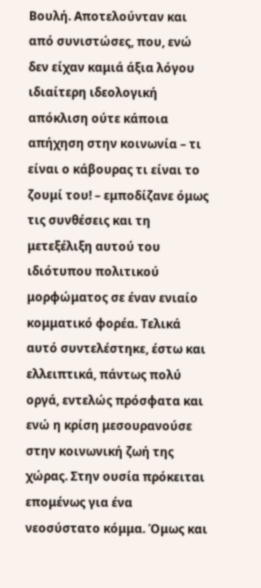Βουλή. Αποτελούνταν και από συνιστώσες, που, ενώ δεν είχαν καμιά άξια λόγου ιδιαίτερη ιδεολογική απόκλιση ούτε κάποια απήχηση στην κοινωνία – τι είναι ο κάβουρας τι είναι το ζουμί του! – εμποδίζανε όμως τις συνθέσεις και τη μετεξέλιξη αυτού του ιδιότυπου πολιτικού μορφώματος σε έναν ενιαίο κομματικό φορέα. Τελικά αυτό συντελέστηκε, έστω και ελλειπτικά, πάντως πολύ οργά, εντελώς πρόσφατα και ενώ η κρίση μεσουρανούσε στην κοινωνική ζωή της χώρας. Στην ουσία πρόκειται επομένως για ένα νεοσύστατο κόμμα. Όμως και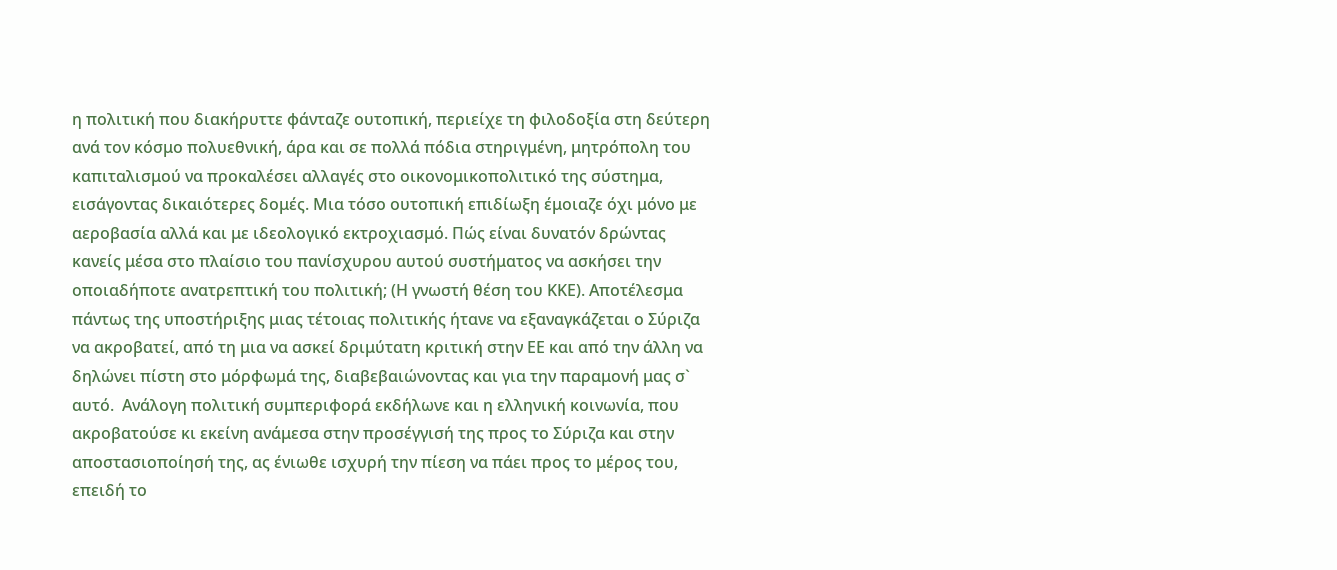η πολιτική που διακήρυττε φάνταζε ουτοπική, περιείχε τη φιλοδοξία στη δεύτερη ανά τον κόσμο πολυεθνική, άρα και σε πολλά πόδια στηριγμένη, μητρόπολη του καπιταλισμού να προκαλέσει αλλαγές στο οικονομικοπολιτικό της σύστημα, εισάγοντας δικαιότερες δομές. Μια τόσο ουτοπική επιδίωξη έμοιαζε όχι μόνο με αεροβασία αλλά και με ιδεολογικό εκτροχιασμό. Πώς είναι δυνατόν δρώντας κανείς μέσα στο πλαίσιο του πανίσχυρου αυτού συστήματος να ασκήσει την οποιαδήποτε ανατρεπτική του πολιτική; (Η γνωστή θέση του ΚΚΕ). Αποτέλεσμα πάντως της υποστήριξης μιας τέτοιας πολιτικής ήτανε να εξαναγκάζεται ο Σύριζα να ακροβατεί, από τη μια να ασκεί δριμύτατη κριτική στην ΕΕ και από την άλλη να δηλώνει πίστη στο μόρφωμά της, διαβεβαιώνοντας και για την παραμονή μας σ` αυτό.  Ανάλογη πολιτική συμπεριφορά εκδήλωνε και η ελληνική κοινωνία, που ακροβατούσε κι εκείνη ανάμεσα στην προσέγγισή της προς το Σύριζα και στην αποστασιοποίησή της, ας ένιωθε ισχυρή την πίεση να πάει προς το μέρος του, επειδή το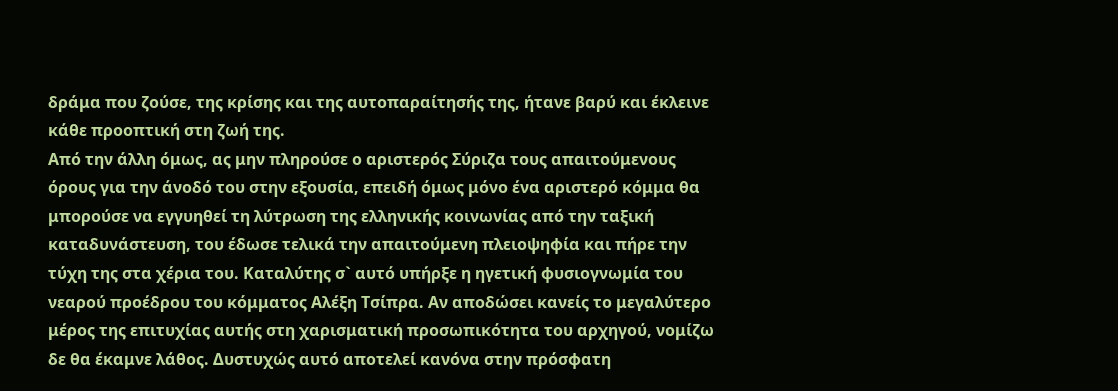δράμα που ζούσε, της κρίσης και της αυτοπαραίτησής της, ήτανε βαρύ και έκλεινε κάθε προοπτική στη ζωή της.
Από την άλλη όμως, ας μην πληρούσε ο αριστερός Σύριζα τους απαιτούμενους όρους για την άνοδό του στην εξουσία, επειδή όμως μόνο ένα αριστερό κόμμα θα μπορούσε να εγγυηθεί τη λύτρωση της ελληνικής κοινωνίας από την ταξική καταδυνάστευση, του έδωσε τελικά την απαιτούμενη πλειοψηφία και πήρε την τύχη της στα χέρια του. Καταλύτης σ` αυτό υπήρξε η ηγετική φυσιογνωμία του νεαρού προέδρου του κόμματος Αλέξη Τσίπρα. Αν αποδώσει κανείς το μεγαλύτερο μέρος της επιτυχίας αυτής στη χαρισματική προσωπικότητα του αρχηγού, νομίζω δε θα έκαμνε λάθος. Δυστυχώς αυτό αποτελεί κανόνα στην πρόσφατη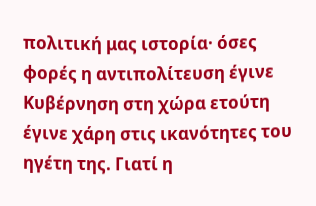πολιτική μας ιστορία· όσες φορές η αντιπολίτευση έγινε Κυβέρνηση στη χώρα ετούτη έγινε χάρη στις ικανότητες του ηγέτη της. Γιατί η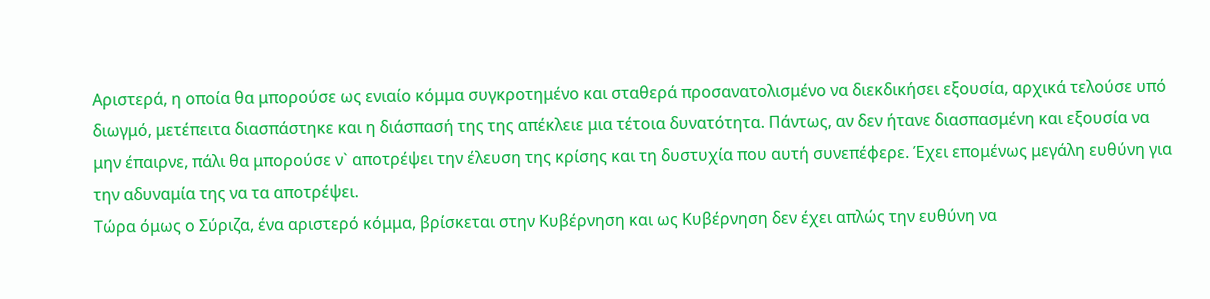Αριστερά, η οποία θα μπορούσε ως ενιαίο κόμμα συγκροτημένο και σταθερά προσανατολισμένο να διεκδικήσει εξουσία, αρχικά τελούσε υπό διωγμό, μετέπειτα διασπάστηκε και η διάσπασή της της απέκλειε μια τέτοια δυνατότητα. Πάντως, αν δεν ήτανε διασπασμένη και εξουσία να μην έπαιρνε, πάλι θα μπορούσε ν` αποτρέψει την έλευση της κρίσης και τη δυστυχία που αυτή συνεπέφερε. Έχει επομένως μεγάλη ευθύνη για την αδυναμία της να τα αποτρέψει.
Τώρα όμως ο Σύριζα, ένα αριστερό κόμμα, βρίσκεται στην Κυβέρνηση και ως Κυβέρνηση δεν έχει απλώς την ευθύνη να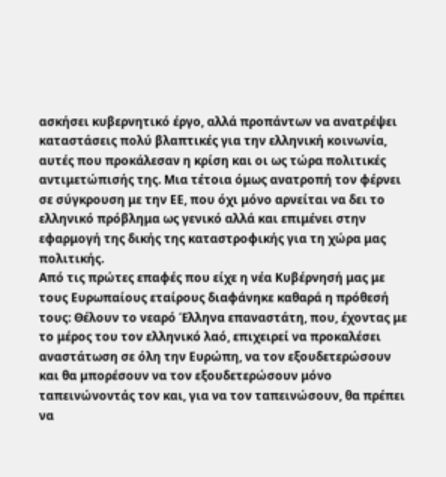ασκήσει κυβερνητικό έργο, αλλά προπάντων να ανατρέψει καταστάσεις πολύ βλαπτικές για την ελληνική κοινωνία, αυτές που προκάλεσαν η κρίση και οι ως τώρα πολιτικές αντιμετώπισής της. Μια τέτοια όμως ανατροπή τον φέρνει σε σύγκρουση με την ΕΕ, που όχι μόνο αρνείται να δει το ελληνικό πρόβλημα ως γενικό αλλά και επιμένει στην εφαρμογή της δικής της καταστροφικής για τη χώρα μας πολιτικής.
Από τις πρώτες επαφές που είχε η νέα Κυβέρνησή μας με τους Ευρωπαίους εταίρους διαφάνηκε καθαρά η πρόθεσή τους: Θέλουν το νεαρό Έλληνα επαναστάτη, που, έχοντας με το μέρος του τον ελληνικό λαό, επιχειρεί να προκαλέσει αναστάτωση σε όλη την Ευρώπη, να τον εξουδετερώσουν και θα μπορέσουν να τον εξουδετερώσουν μόνο ταπεινώνοντάς τον και, για να τον ταπεινώσουν, θα πρέπει να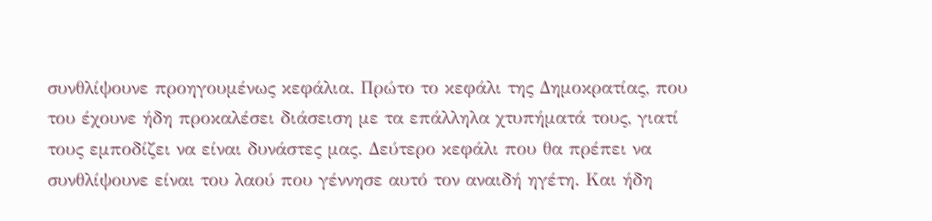συνθλίψουνε προηγουμένως κεφάλια. Πρώτο το κεφάλι της Δημοκρατίας, που του έχουνε ήδη προκαλέσει διάσειση με τα επάλληλα χτυπήματά τους, γιατί τους εμποδίζει να είναι δυνάστες μας. Δεύτερο κεφάλι που θα πρέπει να συνθλίψουνε είναι του λαού που γέννησε αυτό τον αναιδή ηγέτη. Και ήδη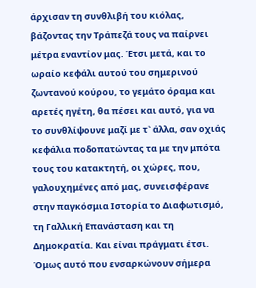άρχισαν τη συνθλιβή του κιόλας, βάζοντας την Τράπεζά τους να παίρνει μέτρα εναντίον μας. Έτσι μετά, και το ωραίο κεφάλι αυτού του σημερινού ζωντανού κούρου, το γεμάτο όραμα και αρετές ηγέτη, θα πέσει και αυτό, για να το συνθλίψουνε μαζί με τ` άλλα, σαν οχιάς κεφάλια ποδοπατώντας τα με την μπότα τους του κατακτητή, οι χώρες, που, γαλουχημένες από μας, συνεισφέρανε στην παγκόσμια Ιστορία το Διαφωτισμό, τη Γαλλική Επανάσταση και τη Δημοκρατία. Και είναι πράγματι έτσι. Όμως αυτό που ενσαρκώνουν σήμερα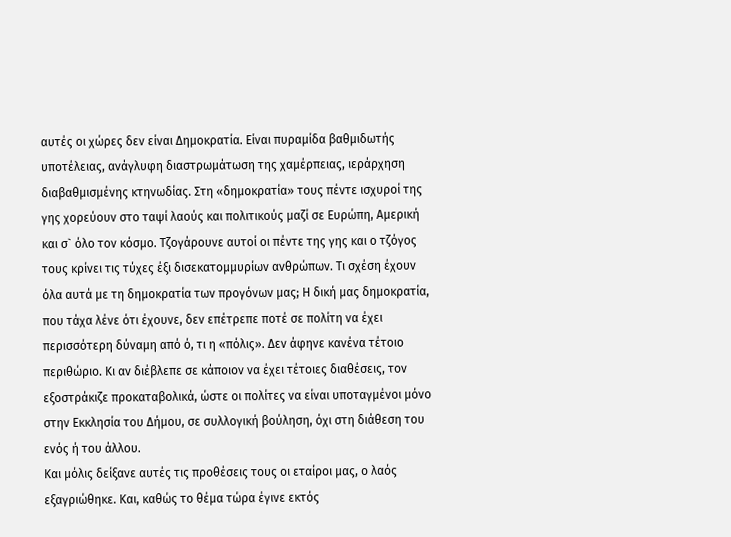αυτές οι χώρες δεν είναι Δημοκρατία. Είναι πυραμίδα βαθμιδωτής υποτέλειας, ανάγλυφη διαστρωμάτωση της χαμέρπειας, ιεράρχηση διαβαθμισμένης κτηνωδίας. Στη «δημοκρατία» τους πέντε ισχυροί της γης χορεύουν στο ταψί λαούς και πολιτικούς μαζί σε Ευρώπη, Αμερική και σ` όλο τον κόσμο. Τζογάρουνε αυτοί οι πέντε της γης και ο τζόγος τους κρίνει τις τύχες έξι δισεκατομμυρίων ανθρώπων. Τι σχέση έχουν όλα αυτά με τη δημοκρατία των προγόνων μας; Η δική μας δημοκρατία, που τάχα λένε ότι έχουνε, δεν επέτρεπε ποτέ σε πολίτη να έχει περισσότερη δύναμη από ό, τι η «πόλις». Δεν άφηνε κανένα τέτοιο περιθώριο. Κι αν διέβλεπε σε κάποιον να έχει τέτοιες διαθέσεις, τον εξοστράκιζε προκαταβολικά, ώστε οι πολίτες να είναι υποταγμένοι μόνο στην Εκκλησία του Δήμου, σε συλλογική βούληση, όχι στη διάθεση του ενός ή του άλλου.
Και μόλις δείξανε αυτές τις προθέσεις τους οι εταίροι μας, ο λαός εξαγριώθηκε. Και, καθώς το θέμα τώρα έγινε εκτός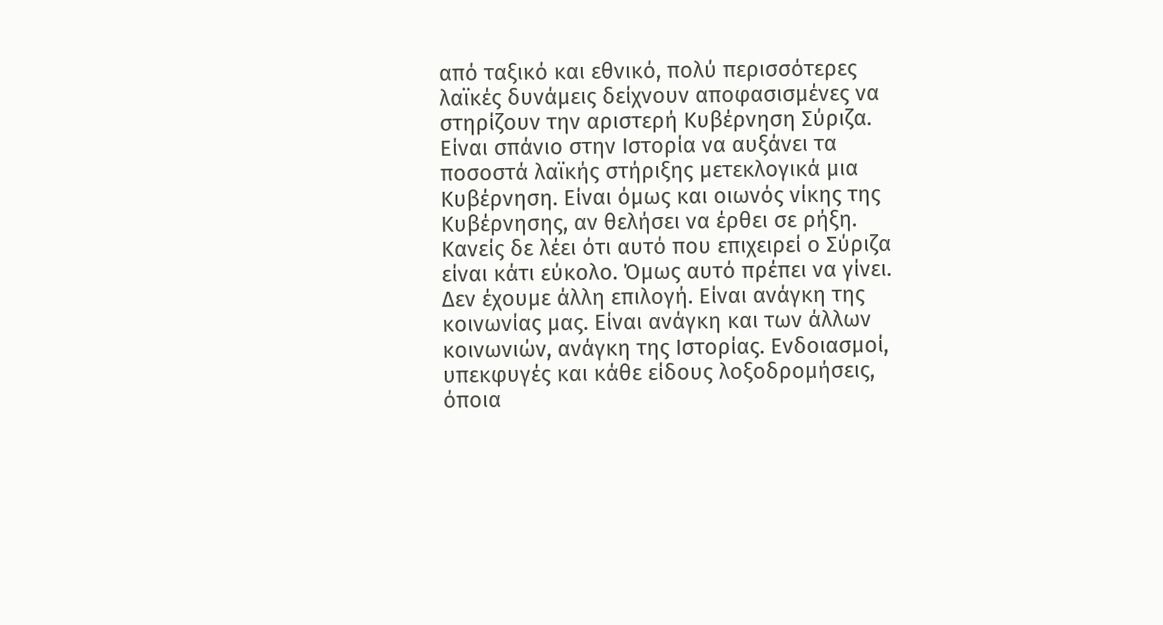από ταξικό και εθνικό, πολύ περισσότερες λαϊκές δυνάμεις δείχνουν αποφασισμένες να στηρίζουν την αριστερή Κυβέρνηση Σύριζα. Είναι σπάνιο στην Ιστορία να αυξάνει τα ποσοστά λαϊκής στήριξης μετεκλογικά μια Κυβέρνηση. Είναι όμως και οιωνός νίκης της Κυβέρνησης, αν θελήσει να έρθει σε ρήξη.
Κανείς δε λέει ότι αυτό που επιχειρεί ο Σύριζα είναι κάτι εύκολο. Όμως αυτό πρέπει να γίνει. Δεν έχουμε άλλη επιλογή. Είναι ανάγκη της κοινωνίας μας. Είναι ανάγκη και των άλλων κοινωνιών, ανάγκη της Ιστορίας. Ενδοιασμοί, υπεκφυγές και κάθε είδους λοξοδρομήσεις, όποια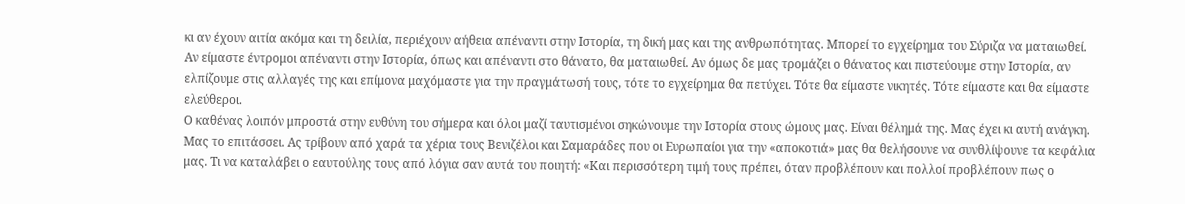κι αν έχουν αιτία ακόμα και τη δειλία, περιέχουν αήθεια απέναντι στην Ιστορία, τη δική μας και της ανθρωπότητας. Μπορεί το εγχείρημα του Σύριζα να ματαιωθεί. Αν είμαστε έντρομοι απέναντι στην Ιστορία, όπως και απέναντι στο θάνατο, θα ματαιωθεί. Αν όμως δε μας τρομάζει ο θάνατος και πιστεύουμε στην Ιστορία, αν ελπίζουμε στις αλλαγές της και επίμονα μαχόμαστε για την πραγμάτωσή τους, τότε το εγχείρημα θα πετύχει. Τότε θα είμαστε νικητές. Τότε είμαστε και θα είμαστε ελεύθεροι.
Ο καθένας λοιπόν μπροστά στην ευθύνη του σήμερα και όλοι μαζί ταυτισμένοι σηκώνουμε την Ιστορία στους ώμους μας. Είναι θέλημά της. Μας έχει κι αυτή ανάγκη. Μας το επιτάσσει. Ας τρίβουν από χαρά τα χέρια τους Βενιζέλοι και Σαμαράδες που οι Ευρωπαίοι για την «αποκοτιά» μας θα θελήσουνε να συνθλίψουνε τα κεφάλια μας. Τι να καταλάβει ο εαυτούλης τους από λόγια σαν αυτά του ποιητή: «Και περισσότερη τιμή τους πρέπει, όταν προβλέπουν και πολλοί προβλέπουν πως ο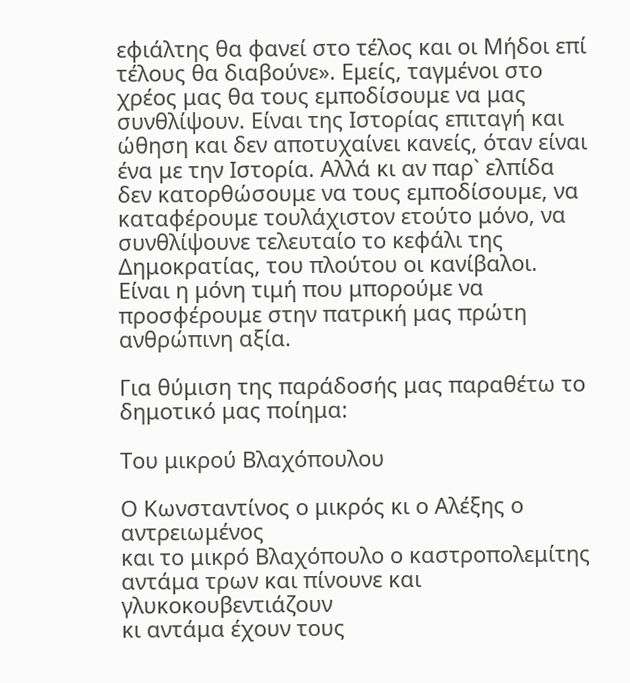εφιάλτης θα φανεί στο τέλος και οι Μήδοι επί τέλους θα διαβούνε». Εμείς, ταγμένοι στο χρέος μας θα τους εμποδίσουμε να μας συνθλίψουν. Είναι της Ιστορίας επιταγή και ώθηση και δεν αποτυχαίνει κανείς, όταν είναι ένα με την Ιστορία. Αλλά κι αν παρ` ελπίδα δεν κατορθώσουμε να τους εμποδίσουμε, να καταφέρουμε τουλάχιστον ετούτο μόνο, να συνθλίψουνε τελευταίο το κεφάλι της Δημοκρατίας, του πλούτου οι κανίβαλοι. Είναι η μόνη τιμή που μπορούμε να προσφέρουμε στην πατρική μας πρώτη ανθρώπινη αξία.

Για θύμιση της παράδοσής μας παραθέτω το δημοτικό μας ποίημα:

Του μικρού Βλαχόπουλου

Ο Κωνσταντίνος ο μικρός κι ο Αλέξης ο αντρειωμένος
και το μικρό Βλαχόπουλο ο καστροπολεμίτης
αντάμα τρων και πίνουνε και γλυκοκουβεντιάζουν
κι αντάμα έχουν τους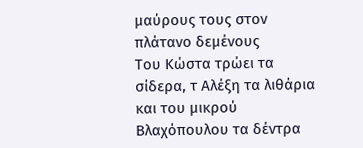μαύρους τους στον πλάτανο δεμένους
Του Κώστα τρώει τα σίδερα, τ Αλέξη τα λιθάρια
και του μικρού Βλαχόπουλου τα δέντρα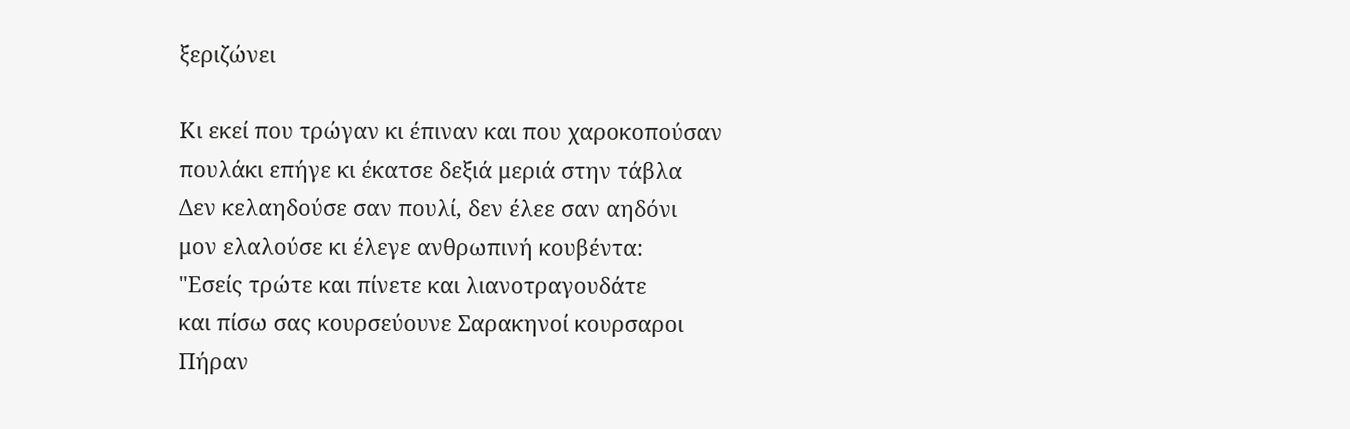ξεριζώνει

Κι εκεί που τρώγαν κι έπιναν και που χαροκοπούσαν
πουλάκι επήγε κι έκατσε δεξιά μεριά στην τάβλα
Δεν κελαηδούσε σαν πουλί, δεν έλεε σαν αηδόνι
μον ελαλούσε κι έλεγε ανθρωπινή κουβέντα:
"Εσείς τρώτε και πίνετε και λιανοτραγουδάτε
και πίσω σας κουρσεύουνε Σαρακηνοί κουρσαροι
Πήραν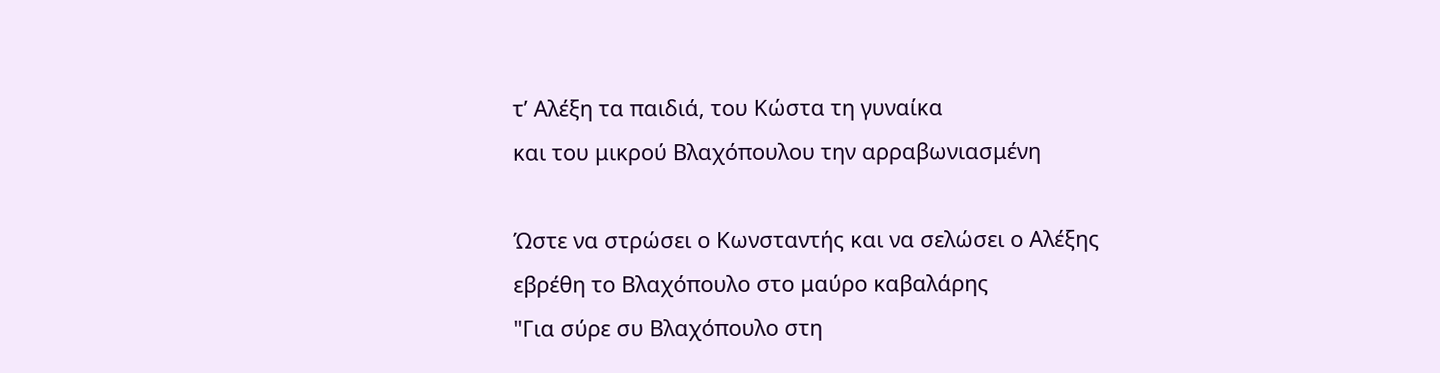τ’ Αλέξη τα παιδιά, του Κώστα τη γυναίκα
και του μικρού Βλαχόπουλου την αρραβωνιασμένη

Ώστε να στρώσει ο Κωνσταντής και να σελώσει ο Αλέξης
εβρέθη το Βλαχόπουλο στο μαύρο καβαλάρης
"Για σύρε συ Βλαχόπουλο στη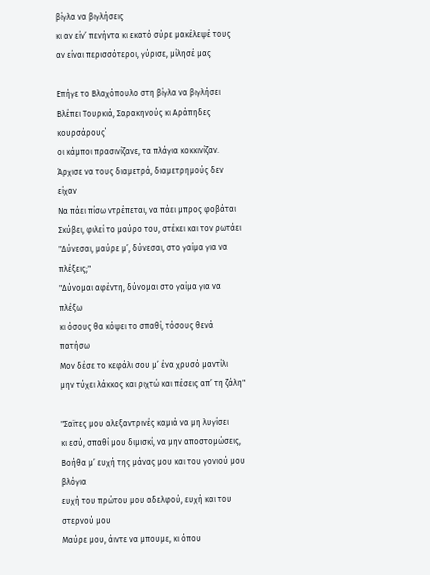βίγλα να βιγλήσεις
κι αν είν’ πενήντα κι εκατό σύρε μακέλεψέ τους
αν είναι περισσότεροι, γύρισε, μίλησέ μας

Επήγε το Βλαχόπουλο στη βίγλα να βιγλήσει
Βλέπει Τουρκιά, Σαρακηνούς κι Αράπηδες κουρσάρους΄
οι κάμποι πρασινίζανε, τα πλάγια κοκκινίζαν.
Άρχισε να τους διαμετρά, διαμετρημούς δεν είχαν
Να πάει πίσω ντρέπεται, να πάει μπρος φοβάται
Σκύβει, φιλεί το μαύρο του, στέκει και τον ρωτάει
"Δύνεσαι, μαύρε μ’, δύνεσαι, στο γαίμα για να πλέξεις;"
"Δύνομαι αφέντη, δύνομαι στο γαίμα για να πλέξω
κι όσους θα κόψει το σπαθί, τόσους θενά πατήσω
Μον δέσε το κεφάλι σου μ’ ένα χρυσό μαντίλι
μην τύχει λάκκος και ριχτώ και πέσεις απ’ τη ζάλη"

"Σαϊτες μου αλεξαντρινές καμιά να μη λυγίσει
κι εσύ, σπαθί μου διμισκί, να μην αποστομώσεις,
Βοήθα μ’ ευχή της μάνας μου και του γονιού μου βλόγια
ευχή του πρώτου μου αδελφού, ευχή και του στερνού μου
Μαύρε μου, άιντε να μπουμε, κι όπου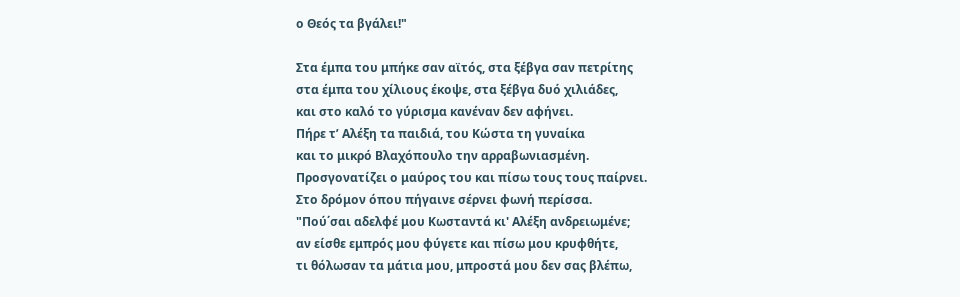ο Θεός τα βγάλει!"

Στα έμπα του μπήκε σαν αϊτός, στα ξέβγα σαν πετρίτης
στα έμπα του χίλιους έκοψε, στα ξέβγα δυό χιλιάδες,
και στο καλό το γύρισμα κανέναν δεν αφήνει.
Πήρε τ’ Αλέξη τα παιδιά, του Κώστα τη γυναίκα
και το μικρό Βλαχόπουλο την αρραβωνιασμένη.
Προσγονατίζει ο μαύρος του και πίσω τους τους παίρνει.
Στο δρόμον όπου πήγαινε σέρνει φωνή περίσσα.
"Πού΄σαι αδελφέ μου Κωσταντά κι' Αλέξη ανδρειωμένε;
αν είσθε εμπρός μου φύγετε και πίσω μου κρυφθήτε,
τι θόλωσαν τα μάτια μου, μπροστά μου δεν σας βλέπω,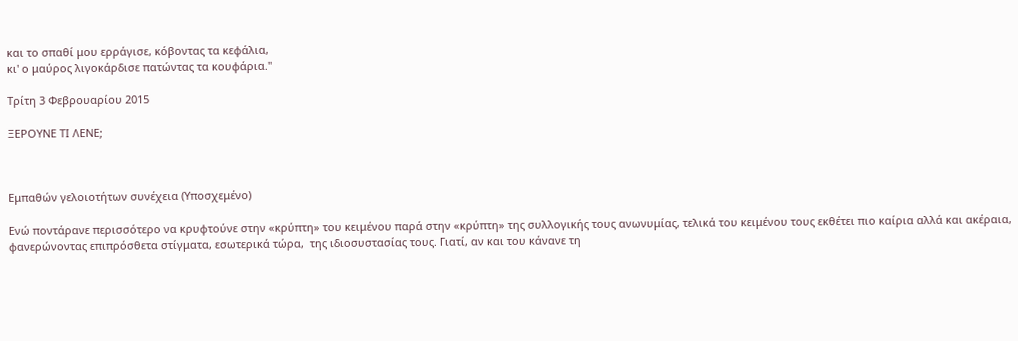και το σπαθί μου ερράγισε, κόβοντας τα κεφάλια,
κι' ο μαύρος λιγοκάρδισε πατώντας τα κουφάρια."

Τρίτη 3 Φεβρουαρίου 2015

ΞΕΡΟΥΝΕ ΤΙ ΛΕΝΕ;



Εμπαθών γελοιοτήτων συνέχεια (Υποσχεμένο)

Ενώ ποντάρανε περισσότερο να κρυφτούνε στην «κρύπτη» του κειμένου παρά στην «κρύπτη» της συλλογικής τους ανωνυμίας, τελικά του κειμένου τους εκθέτει πιο καίρια αλλά και ακέραια, φανερώνοντας επιπρόσθετα στίγματα, εσωτερικά τώρα,  της ιδιοσυστασίας τους. Γιατί, αν και του κάνανε τη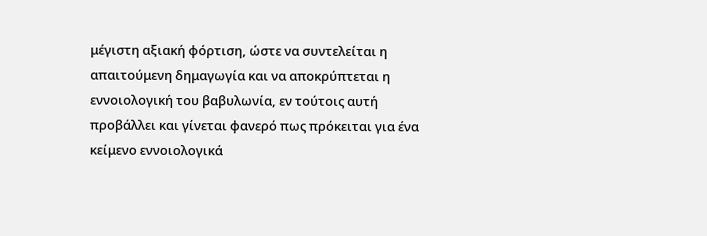μέγιστη αξιακή φόρτιση, ώστε να συντελείται η απαιτούμενη δημαγωγία και να αποκρύπτεται η εννοιολογική του βαβυλωνία, εν τούτοις αυτή προβάλλει και γίνεται φανερό πως πρόκειται για ένα κείμενο εννοιολογικά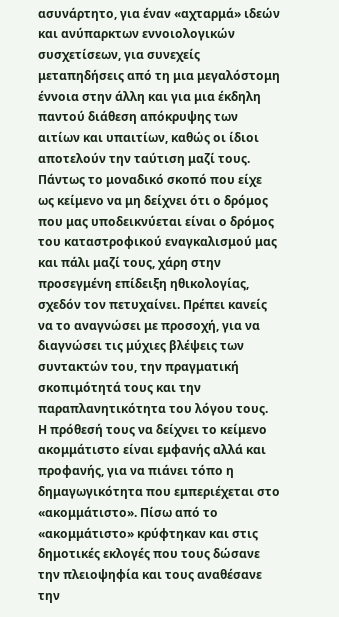ασυνάρτητο, για έναν «αχταρμά» ιδεών και ανύπαρκτων εννοιολογικών συσχετίσεων, για συνεχείς μεταπηδήσεις από τη μια μεγαλόστομη έννοια στην άλλη και για μια έκδηλη παντού διάθεση απόκρυψης των αιτίων και υπαιτίων, καθώς οι ίδιοι αποτελούν την ταύτιση μαζί τους. Πάντως το μοναδικό σκοπό που είχε ως κείμενο να μη δείχνει ότι ο δρόμος που μας υποδεικνύεται είναι ο δρόμος του καταστροφικού εναγκαλισμού μας και πάλι μαζί τους, χάρη στην προσεγμένη επίδειξη ηθικολογίας, σχεδόν τον πετυχαίνει. Πρέπει κανείς να το αναγνώσει με προσοχή, για να διαγνώσει τις μύχιες βλέψεις των συντακτών του, την πραγματική σκοπιμότητά τους και την παραπλανητικότητα του λόγου τους.
Η πρόθεσή τους να δείχνει το κείμενο ακομμάτιστο είναι εμφανής αλλά και προφανής, για να πιάνει τόπο η δημαγωγικότητα που εμπεριέχεται στο «ακομμάτιστο». Πίσω από το «ακομμάτιστο» κρύφτηκαν και στις δημοτικές εκλογές που τους δώσανε την πλειοψηφία και τους αναθέσανε την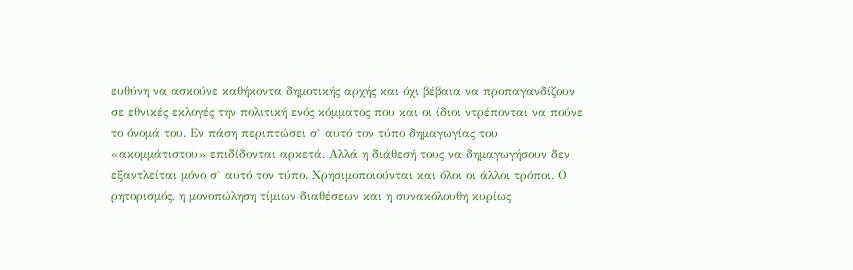ευθύνη να ασκούνε καθήκοντα δημοτικής αρχής και όχι βέβαια να προπαγανδίζουν σε εθνικές εκλογές την πολιτική ενός κόμματος που και οι ίδιοι ντρέπονται να πούνε το όνομά του. Εν πάση περιπτώσει σ` αυτό τον τύπο δημαγωγίας του «ακομμάτιστου» επιδίδονται αρκετά. Αλλά η διάθεσή τους να δημαγωγήσουν δεν εξαντλείται μόνο σ` αυτό τον τύπο. Χρησιμοποιούνται και όλοι οι άλλοι τρόποι. Ο ρητορισμός, η μονοπώληση τίμιων διαθέσεων και η συνακόλουθη κυρίως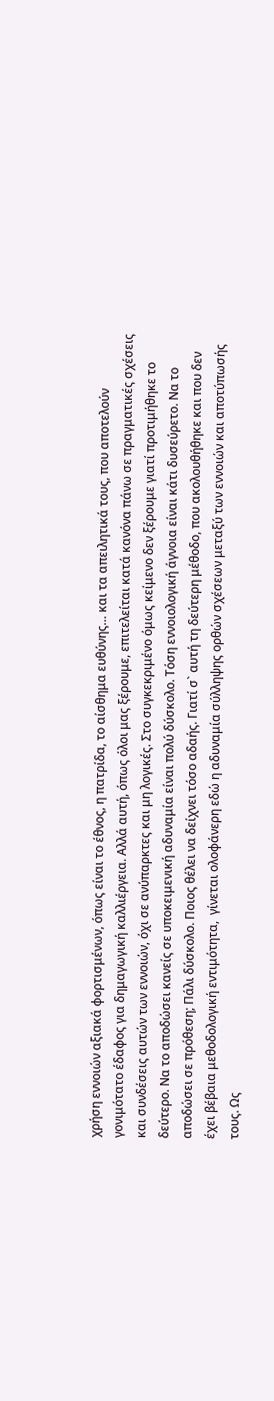χρήση εννοιών αξιακά φορτισμένων, όπως είναι το έθνος, η πατρίδα, το αίσθημα ευθύνης… και τα απειλητικά τους, που αποτελούν γονιμότατο έδαφος για δημαγωγική καλλιέργεια. Αλλά αυτή, όπως όλοι μας ξέρουμε, επιτελείται κατά κανόνα πάνω σε πραγματικές σχέσεις και συνδέσεις αυτών των εννοιών, όχι σε ανύπαρκτες και μη λογικές. Στο συγκεκριμένο όμως κείμενο δεν ξέρουμε γιατί προτιμήθηκε το δεύτερο. Να το αποδώσει κανείς σε υποκειμενική αδυναμία είναι πολύ δύσκολο. Τόση εννοιολογική άγνοια είναι κάτι δυσεύρετο. Να το αποδώσει σε πρόθεση; Πάλι δύσκολο. Ποιος θέλει να δείχνει τόσο αδαής. Γιατί σ` αυτή τη δεύτερη μέθοδο, που ακολουθήθηκε και που δεν έχει βέβαια μεθοδολογική εντιμότητα,  γίνεται ολοφάνερη εδώ η αδυναμία σύλληψης ορθών σχέσεων μεταξύ των εννοιών και αποτύπωσής τους. Ως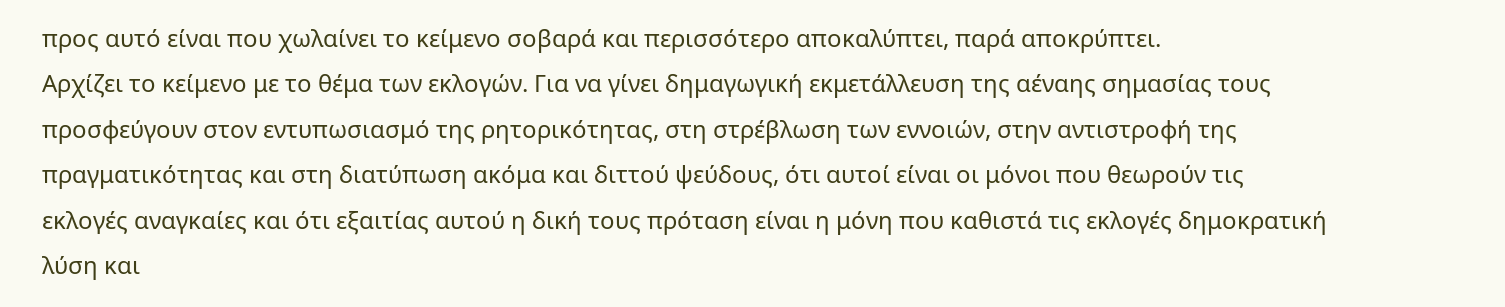προς αυτό είναι που χωλαίνει το κείμενο σοβαρά και περισσότερο αποκαλύπτει, παρά αποκρύπτει.
Αρχίζει το κείμενο με το θέμα των εκλογών. Για να γίνει δημαγωγική εκμετάλλευση της αέναης σημασίας τους προσφεύγουν στον εντυπωσιασμό της ρητορικότητας, στη στρέβλωση των εννοιών, στην αντιστροφή της πραγματικότητας και στη διατύπωση ακόμα και διττού ψεύδους, ότι αυτοί είναι οι μόνοι που θεωρούν τις εκλογές αναγκαίες και ότι εξαιτίας αυτού η δική τους πρόταση είναι η μόνη που καθιστά τις εκλογές δημοκρατική λύση και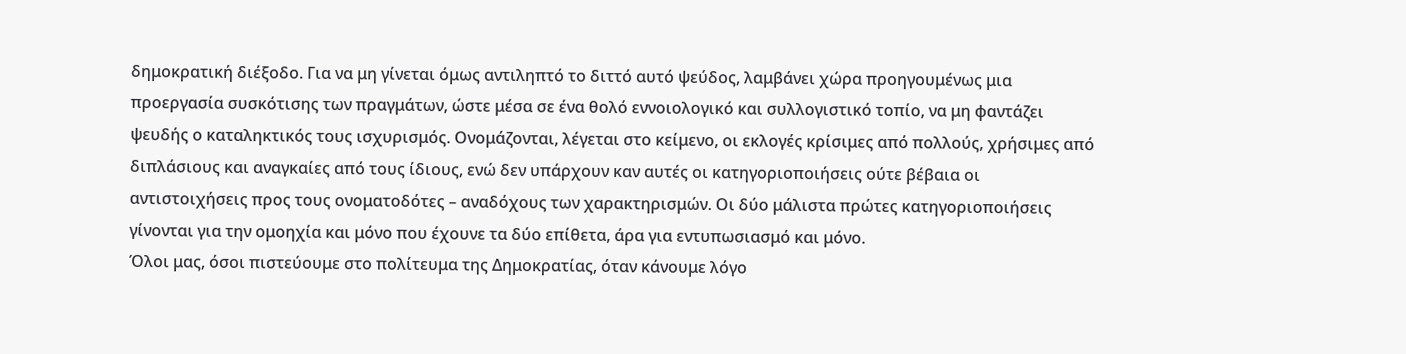δημοκρατική διέξοδο. Για να μη γίνεται όμως αντιληπτό το διττό αυτό ψεύδος, λαμβάνει χώρα προηγουμένως μια προεργασία συσκότισης των πραγμάτων, ώστε μέσα σε ένα θολό εννοιολογικό και συλλογιστικό τοπίο, να μη φαντάζει ψευδής ο καταληκτικός τους ισχυρισμός. Ονομάζονται, λέγεται στο κείμενο, οι εκλογές κρίσιμες από πολλούς, χρήσιμες από διπλάσιους και αναγκαίες από τους ίδιους, ενώ δεν υπάρχουν καν αυτές οι κατηγοριοποιήσεις ούτε βέβαια οι αντιστοιχήσεις προς τους ονοματοδότες – αναδόχους των χαρακτηρισμών. Οι δύο μάλιστα πρώτες κατηγοριοποιήσεις γίνονται για την ομοηχία και μόνο που έχουνε τα δύο επίθετα, άρα για εντυπωσιασμό και μόνο.
Όλοι μας, όσοι πιστεύουμε στο πολίτευμα της Δημοκρατίας, όταν κάνουμε λόγο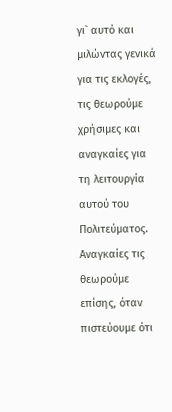γι` αυτό και μιλώντας γενικά για τις εκλογές, τις θεωρούμε χρήσιμες και αναγκαίες για τη λειτουργία αυτού του Πολιτεύματος. Αναγκαίες τις θεωρούμε επίσης, όταν πιστεύουμε ότι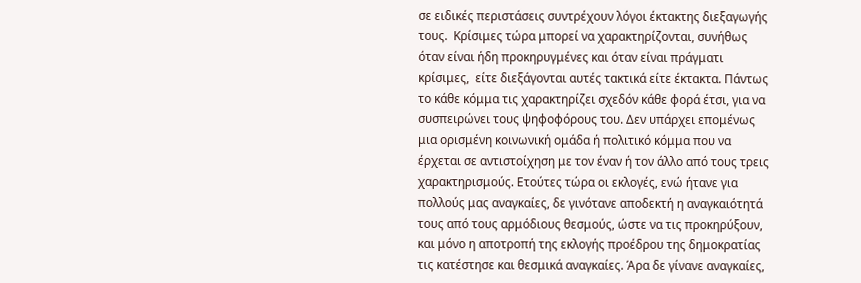σε ειδικές περιστάσεις συντρέχουν λόγοι έκτακτης διεξαγωγής τους.  Κρίσιμες τώρα μπορεί να χαρακτηρίζονται, συνήθως όταν είναι ήδη προκηρυγμένες και όταν είναι πράγματι κρίσιμες,  είτε διεξάγονται αυτές τακτικά είτε έκτακτα. Πάντως το κάθε κόμμα τις χαρακτηρίζει σχεδόν κάθε φορά έτσι, για να συσπειρώνει τους ψηφοφόρους του. Δεν υπάρχει επομένως μια ορισμένη κοινωνική ομάδα ή πολιτικό κόμμα που να έρχεται σε αντιστοίχηση με τον έναν ή τον άλλο από τους τρεις χαρακτηρισμούς. Ετούτες τώρα οι εκλογές, ενώ ήτανε για πολλούς μας αναγκαίες, δε γινότανε αποδεκτή η αναγκαιότητά τους από τους αρμόδιους θεσμούς, ώστε να τις προκηρύξουν, και μόνο η αποτροπή της εκλογής προέδρου της δημοκρατίας τις κατέστησε και θεσμικά αναγκαίες. Άρα δε γίνανε αναγκαίες,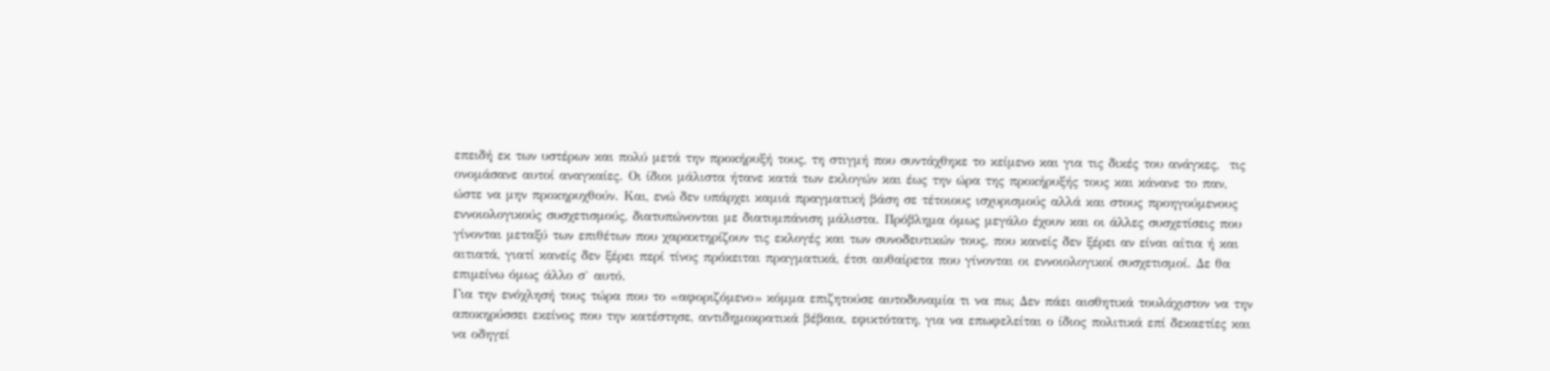επειδή εκ των υστέρων και πολύ μετά την προκήρυξή τους, τη στιγμή που συντάχθηκε το κείμενο και για τις δικές του ανάγκες,  τις ονομάσανε αυτοί αναγκαίες. Οι ίδιοι μάλιστα ήτανε κατά των εκλογών και έως την ώρα της προκήρυξής τους και κάνανε το παν, ώστε να μην προκηρυχθούν. Και, ενώ δεν υπάρχει καμιά πραγματική βάση σε τέτοιους ισχυρισμούς αλλά και στους προηγούμενους εννοιολογικούς συσχετισμούς, διατυπώνονται με διατυμπάνιση μάλιστα. Πρόβλημα όμως μεγάλο έχουν και οι άλλες συσχετίσεις που γίνονται μεταξύ των επιθέτων που χαρακτηρίζουν τις εκλογές και των συνοδευτικών τους, που κανείς δεν ξέρει αν είναι αίτια ή και αιτιατά, γιατί κανείς δεν ξέρει περί τίνος πρόκειται πραγματικά, έτσι αυθαίρετα που γίνονται οι εννοιολογικοί συσχετισμοί. Δε θα επιμείνω όμως άλλο σ` αυτό.
Για την ενόχλησή τους τώρα που το «αφοριζόμενο» κόμμα επιζητούσε αυτοδυναμία τι να πω; Δεν πάει αισθητικά τουλάχιστον να την αποκηρύσσει εκείνος που την κατέστησε, αντιδημοκρατικά βέβαια, εφικτότατη, για να επωφελείται ο ίδιος πολιτικά επί δεκαετίες και να οδηγεί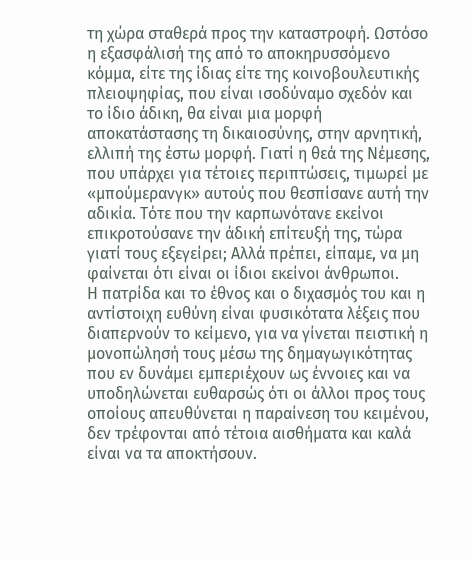τη χώρα σταθερά προς την καταστροφή. Ωστόσο η εξασφάλισή της από το αποκηρυσσόμενο κόμμα, είτε της ίδιας είτε της κοινοβουλευτικής πλειοψηφίας, που είναι ισοδύναμο σχεδόν και το ίδιο άδικη, θα είναι μια μορφή αποκατάστασης τη δικαιοσύνης, στην αρνητική, ελλιπή της έστω μορφή. Γιατί η θεά της Νέμεσης, που υπάρχει για τέτοιες περιπτώσεις, τιμωρεί με «μπούμερανγκ» αυτούς που θεσπίσανε αυτή την αδικία. Τότε που την καρπωνότανε εκείνοι επικροτούσανε την άδική επίτευξή της, τώρα γιατί τους εξεγείρει; Αλλά πρέπει, είπαμε, να μη φαίνεται ότι είναι οι ίδιοι εκείνοι άνθρωποι.
Η πατρίδα και το έθνος και ο διχασμός του και η αντίστοιχη ευθύνη είναι φυσικότατα λέξεις που διαπερνούν το κείμενο, για να γίνεται πειστική η μονοπώλησή τους μέσω της δημαγωγικότητας που εν δυνάμει εμπεριέχουν ως έννοιες και να υποδηλώνεται ευθαρσώς ότι οι άλλοι προς τους οποίους απευθύνεται η παραίνεση του κειμένου, δεν τρέφονται από τέτοια αισθήματα και καλά είναι να τα αποκτήσουν.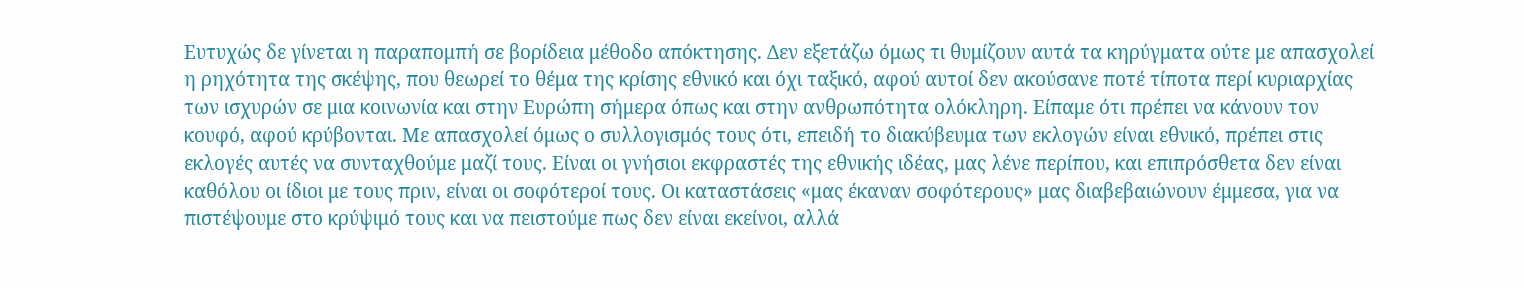Ευτυχώς δε γίνεται η παραπομπή σε βορίδεια μέθοδο απόκτησης. Δεν εξετάζω όμως τι θυμίζουν αυτά τα κηρύγματα ούτε με απασχολεί η ρηχότητα της σκέψης, που θεωρεί το θέμα της κρίσης εθνικό και όχι ταξικό, αφού αυτοί δεν ακούσανε ποτέ τίποτα περί κυριαρχίας των ισχυρών σε μια κοινωνία και στην Ευρώπη σήμερα όπως και στην ανθρωπότητα ολόκληρη. Είπαμε ότι πρέπει να κάνουν τον κουφό, αφού κρύβονται. Με απασχολεί όμως ο συλλογισμός τους ότι, επειδή το διακύβευμα των εκλογών είναι εθνικό, πρέπει στις εκλογές αυτές να συνταχθούμε μαζί τους. Είναι οι γνήσιοι εκφραστές της εθνικής ιδέας, μας λένε περίπου, και επιπρόσθετα δεν είναι καθόλου οι ίδιοι με τους πριν, είναι οι σοφότεροί τους. Οι καταστάσεις «μας έκαναν σοφότερους» μας διαβεβαιώνουν έμμεσα, για να πιστέψουμε στο κρύψιμό τους και να πειστούμε πως δεν είναι εκείνοι, αλλά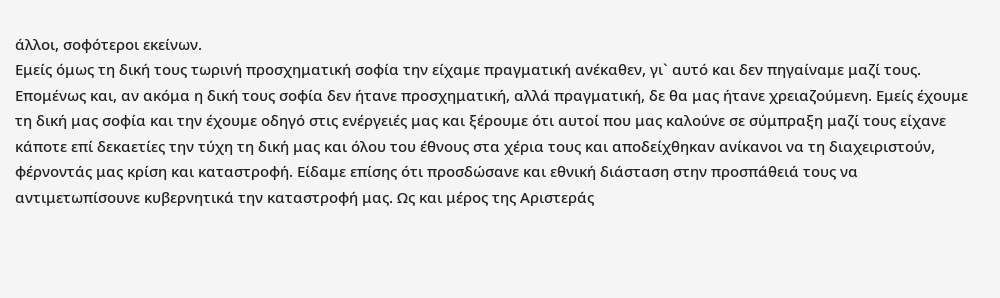άλλοι, σοφότεροι εκείνων.
Εμείς όμως τη δική τους τωρινή προσχηματική σοφία την είχαμε πραγματική ανέκαθεν, γι` αυτό και δεν πηγαίναμε μαζί τους. Επομένως και, αν ακόμα η δική τους σοφία δεν ήτανε προσχηματική, αλλά πραγματική, δε θα μας ήτανε χρειαζούμενη. Εμείς έχουμε τη δική μας σοφία και την έχουμε οδηγό στις ενέργειές μας και ξέρουμε ότι αυτοί που μας καλούνε σε σύμπραξη μαζί τους είχανε κάποτε επί δεκαετίες την τύχη τη δική μας και όλου του έθνους στα χέρια τους και αποδείχθηκαν ανίκανοι να τη διαχειριστούν, φέρνοντάς μας κρίση και καταστροφή. Είδαμε επίσης ότι προσδώσανε και εθνική διάσταση στην προσπάθειά τους να αντιμετωπίσουνε κυβερνητικά την καταστροφή μας. Ως και μέρος της Αριστεράς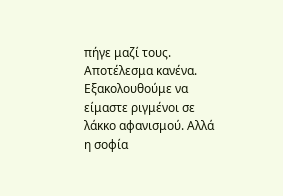πήγε μαζί τους. Αποτέλεσμα κανένα. Εξακολουθούμε να είμαστε ριγμένοι σε λάκκο αφανισμού. Αλλά η σοφία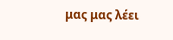μας μας λέει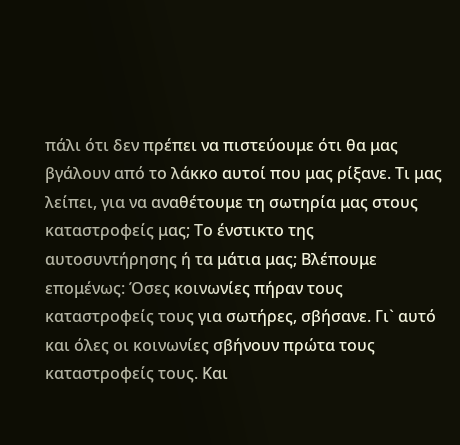πάλι ότι δεν πρέπει να πιστεύουμε ότι θα μας βγάλουν από το λάκκο αυτοί που μας ρίξανε. Τι μας λείπει, για να αναθέτουμε τη σωτηρία μας στους καταστροφείς μας; Το ένστικτο της αυτοσυντήρησης ή τα μάτια μας; Βλέπουμε επομένως: Όσες κοινωνίες πήραν τους καταστροφείς τους για σωτήρες, σβήσανε. Γι` αυτό και όλες οι κοινωνίες σβήνουν πρώτα τους καταστροφείς τους. Και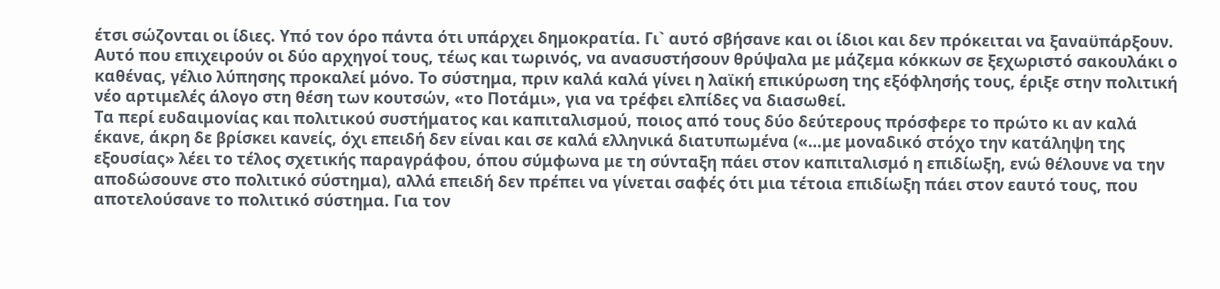έτσι σώζονται οι ίδιες. Υπό τον όρο πάντα ότι υπάρχει δημοκρατία. Γι` αυτό σβήσανε και οι ίδιοι και δεν πρόκειται να ξαναϋπάρξουν. Αυτό που επιχειρούν οι δύο αρχηγοί τους, τέως και τωρινός, να ανασυστήσουν θρύψαλα με μάζεμα κόκκων σε ξεχωριστό σακουλάκι ο καθένας, γέλιο λύπησης προκαλεί μόνο. Το σύστημα, πριν καλά καλά γίνει η λαϊκή επικύρωση της εξόφλησής τους, έριξε στην πολιτική νέο αρτιμελές άλογο στη θέση των κουτσών, «το Ποτάμι», για να τρέφει ελπίδες να διασωθεί.
Τα περί ευδαιμονίας και πολιτικού συστήματος και καπιταλισμού, ποιος από τους δύο δεύτερους πρόσφερε το πρώτο κι αν καλά έκανε, άκρη δε βρίσκει κανείς, όχι επειδή δεν είναι και σε καλά ελληνικά διατυπωμένα («…με μοναδικό στόχο την κατάληψη της εξουσίας» λέει το τέλος σχετικής παραγράφου, όπου σύμφωνα με τη σύνταξη πάει στον καπιταλισμό η επιδίωξη, ενώ θέλουνε να την αποδώσουνε στο πολιτικό σύστημα), αλλά επειδή δεν πρέπει να γίνεται σαφές ότι μια τέτοια επιδίωξη πάει στον εαυτό τους, που αποτελούσανε το πολιτικό σύστημα. Για τον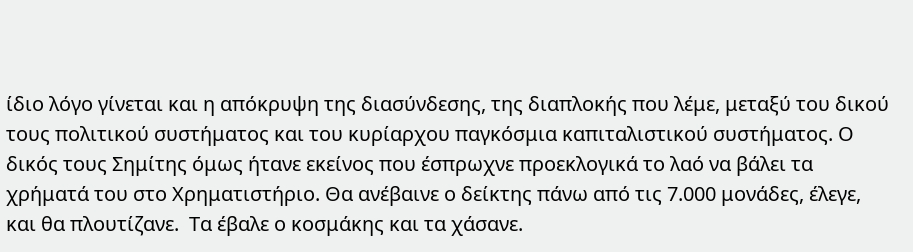ίδιο λόγο γίνεται και η απόκρυψη της διασύνδεσης, της διαπλοκής που λέμε, μεταξύ του δικού τους πολιτικού συστήματος και του κυρίαρχου παγκόσμια καπιταλιστικού συστήματος. Ο δικός τους Σημίτης όμως ήτανε εκείνος που έσπρωχνε προεκλογικά το λαό να βάλει τα χρήματά του στο Χρηματιστήριο. Θα ανέβαινε ο δείκτης πάνω από τις 7.000 μονάδες, έλεγε, και θα πλουτίζανε.  Τα έβαλε ο κοσμάκης και τα χάσανε.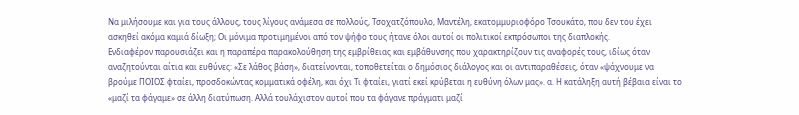Να μιλήσουμε και για τους άλλους, τους λίγους ανάμεσα σε πολλούς, Τσοχατζόπουλο, Μαντέλη, εκατομμυριοφόρο Τσουκάτο, που δεν του έχει ασκηθεί ακόμα καμιά δίωξη; Οι μόνιμα προτιμημένοι από τον ψήφο τους ήτανε όλοι αυτοί οι πολιτικοί εκπρόσωποι της διαπλοκής.
Ενδιαφέρον παρουσιάζει και η παραπέρα παρακολούθηση της εμβρίθειας και εμβάθυνσης που χαρακτηρίζουν τις αναφορές τους, ιδίως όταν αναζητούνται αίτια και ευθύνες: «Σε λάθος βάση», διατείνονται, τοποθετείται ο δημόσιος διάλογος και οι αντιπαραθέσεις, όταν «ψάχνουμε να βρούμε ΠΟΙΟΣ φταίει, προσδοκώντας κομματικά οφέλη, και όχι Τι φταίει, γιατί εκεί κρύβεται η ευθύνη όλων μας». α. Η κατάληξη αυτή βέβαια είναι το «μαζί τα φάγαμε» σε άλλη διατύπωση. Αλλά τουλάχιστον αυτοί που τα φάγανε πράγματι μαζί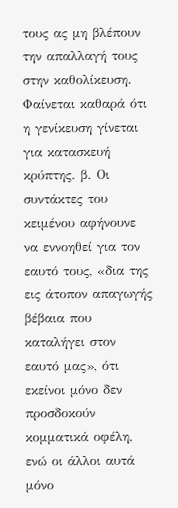τους ας μη βλέπουν την απαλλαγή τους στην καθολίκευση. Φαίνεται καθαρά ότι η γενίκευση γίνεται για κατασκευή κρύπτης. β. Οι συντάκτες του κειμένου αφήνουνε να εννοηθεί για τον εαυτό τους, «δια της εις άτοπον απαγωγής βέβαια που καταλήγει στον εαυτό μας», ότι εκείνοι μόνο δεν προσδοκούν κομματικά οφέλη, ενώ οι άλλοι αυτά μόνο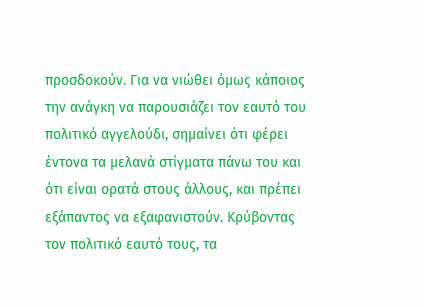προσδοκούν. Για να νιώθει όμως κάποιος την ανάγκη να παρουσιάζει τον εαυτό του πολιτικό αγγελούδι, σημαίνει ότι φέρει έντονα τα μελανά στίγματα πάνω του και ότι είναι ορατά στους άλλους, και πρέπει εξάπαντος να εξαφανιστούν. Κρύβοντας τον πολιτικό εαυτό τους, τα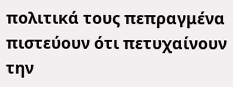πολιτικά τους πεπραγμένα πιστεύουν ότι πετυχαίνουν την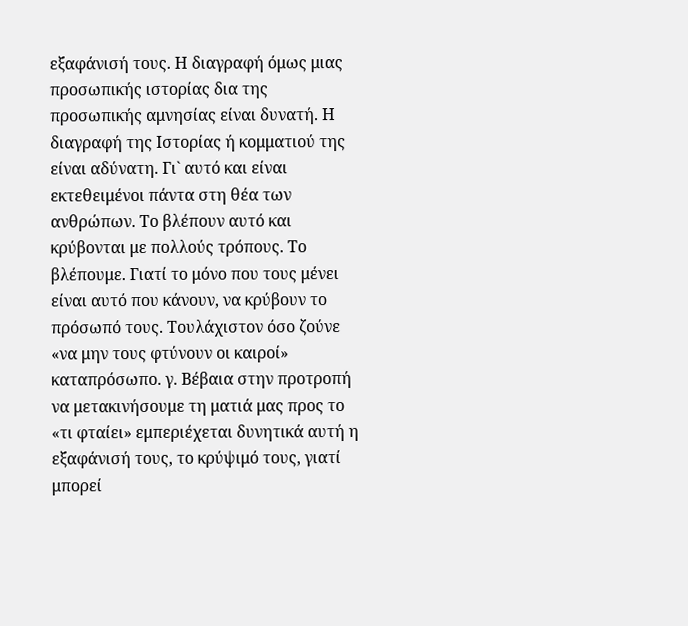εξαφάνισή τους. Η διαγραφή όμως μιας προσωπικής ιστορίας δια της προσωπικής αμνησίας είναι δυνατή. Η διαγραφή της Ιστορίας ή κομματιού της είναι αδύνατη. Γι` αυτό και είναι εκτεθειμένοι πάντα στη θέα των ανθρώπων. Το βλέπουν αυτό και κρύβονται με πολλούς τρόπους. Το βλέπουμε. Γιατί το μόνο που τους μένει είναι αυτό που κάνουν, να κρύβουν το πρόσωπό τους. Τουλάχιστον όσο ζούνε «να μην τους φτύνουν οι καιροί» καταπρόσωπο. γ. Βέβαια στην προτροπή να μετακινήσουμε τη ματιά μας προς το «τι φταίει» εμπεριέχεται δυνητικά αυτή η εξαφάνισή τους, το κρύψιμό τους, γιατί μπορεί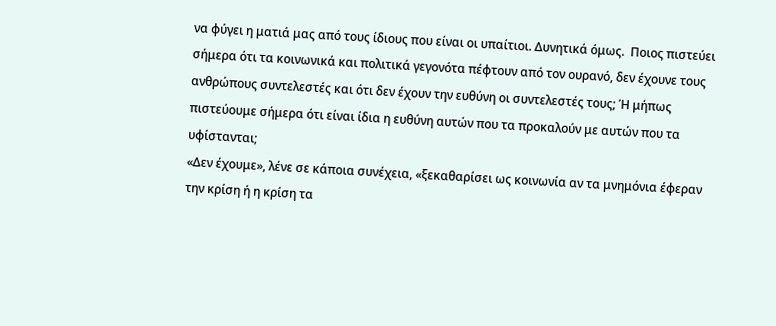να φύγει η ματιά μας από τους ίδιους που είναι οι υπαίτιοι. Δυνητικά όμως.  Ποιος πιστεύει σήμερα ότι τα κοινωνικά και πολιτικά γεγονότα πέφτουν από τον ουρανό, δεν έχουνε τους ανθρώπους συντελεστές και ότι δεν έχουν την ευθύνη οι συντελεστές τους; Ή μήπως πιστεύουμε σήμερα ότι είναι ίδια η ευθύνη αυτών που τα προκαλούν με αυτών που τα υφίστανται;
«Δεν έχουμε», λένε σε κάποια συνέχεια, «ξεκαθαρίσει ως κοινωνία αν τα μνημόνια έφεραν την κρίση ή η κρίση τα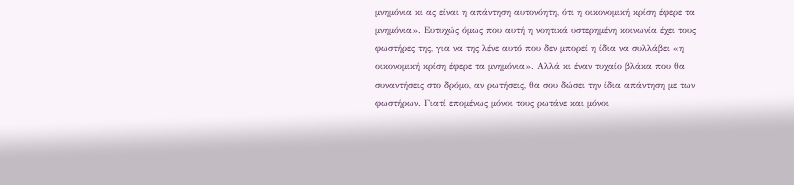μνημόνια κι ας είναι η απάντηση αυτονόητη, ότι η οικονομική κρίση έφερε τα μνημόνια». Ευτυχώς όμως που αυτή η νοητικά υστερημένη κοινωνία έχει τους φωστήρες της, για να της λένε αυτό που δεν μπορεί η ίδια να συλλάβει «η οικονομική κρίση έφερε τα μνημόνια». Αλλά κι έναν τυχαίο βλάκα που θα συναντήσεις στο δρόμο, αν ρωτήσεις, θα σου δώσει την ίδια απάντηση με των φωστήρων. Γιατί επομένως μόνοι τους ρωτάνε και μόνοι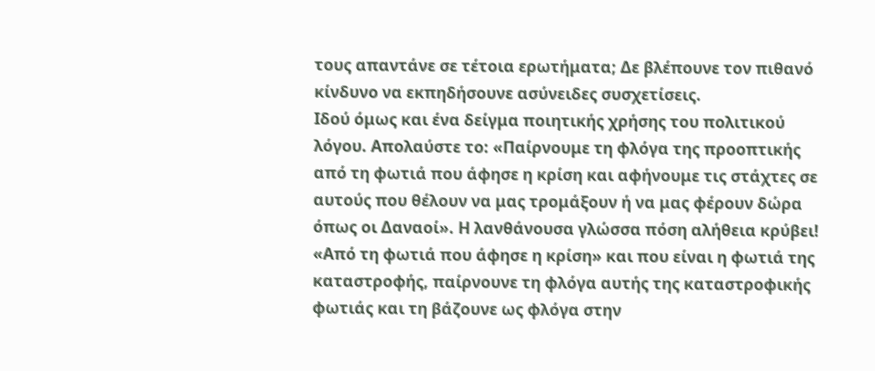τους απαντάνε σε τέτοια ερωτήματα; Δε βλέπουνε τον πιθανό κίνδυνο να εκπηδήσουνε ασύνειδες συσχετίσεις.
Ιδού όμως και ένα δείγμα ποιητικής χρήσης του πολιτικού λόγου. Απολαύστε το: «Παίρνουμε τη φλόγα της προοπτικής από τη φωτιά που άφησε η κρίση και αφήνουμε τις στάχτες σε αυτούς που θέλουν να μας τρομάξουν ή να μας φέρουν δώρα όπως οι Δαναοί». Η λανθάνουσα γλώσσα πόση αλήθεια κρύβει! «Από τη φωτιά που άφησε η κρίση» και που είναι η φωτιά της καταστροφής, παίρνουνε τη φλόγα αυτής της καταστροφικής φωτιάς και τη βάζουνε ως φλόγα στην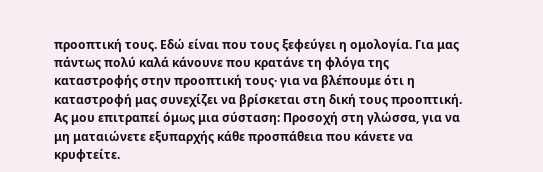προοπτική τους. Εδώ είναι που τους ξεφεύγει η ομολογία. Για μας πάντως πολύ καλά κάνουνε που κρατάνε τη φλόγα της καταστροφής στην προοπτική τους· για να βλέπουμε ότι η καταστροφή μας συνεχίζει να βρίσκεται στη δική τους προοπτική. Ας μου επιτραπεί όμως μια σύσταση: Προσοχή στη γλώσσα, για να μη ματαιώνετε εξυπαρχής κάθε προσπάθεια που κάνετε να κρυφτείτε.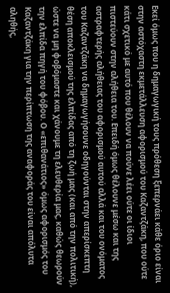Εκεί όμως που η δημαγωγική τους πρόθεση ξεπερνάει κάθε όριο είναι στην αστόχαστη εκμετάλλευση αφορισμού του Καζαντζάκη, που ούτε κάτι σχετικό με αυτό που θέλουν να πούνε λέει ούτε οι ίδιοι πιστεύουν στην αλήθεια του. Επειδή όμως θέλουνε μέσω και της αστραφτερής αλήθειας του αφορισμού αυτού αλλά και του ονόματος του Καζαντζάκη να δημαγωγήσουνε οδηγούνται στην απερίσκεπτη θέση αποκλεισμού της ελπίδας από τη ζωή μας (και από την πολιτική), ώστε να μη φοβόμαστε και χάνουμε τη ελευθερία μας, καθώς θεωρούν την ελπίδα πηγή του φόβου. Ο «επιθανάτιος» όμως αφορισμός του Καζαντζάκη για την περίπτωση της αναφοράς του είναι απόλυτα αληθής,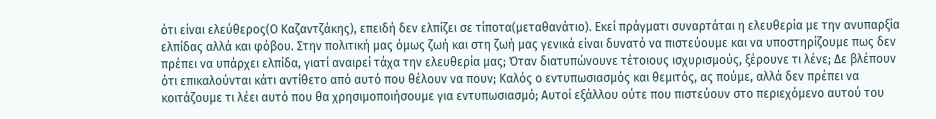ότι είναι ελεύθερος(Ο Καζαντζάκης), επειδή δεν ελπίζει σε τίποτα(μεταθανάτιο). Εκεί πράγματι συναρτάται η ελευθερία με την ανυπαρξία ελπίδας αλλά και φόβου. Στην πολιτική μας όμως ζωή και στη ζωή μας γενικά είναι δυνατό να πιστεύουμε και να υποστηρίζουμε πως δεν πρέπει να υπάρχει ελπίδα, γιατί αναιρεί τάχα την ελευθερία μας; Όταν διατυπώνουνε τέτοιους ισχυρισμούς, ξέρουνε τι λένε; Δε βλέπουν ότι επικαλούνται κάτι αντίθετο από αυτό που θέλουν να πουν; Καλός ο εντυπωσιασμός και θεμιτός, ας πούμε, αλλά δεν πρέπει να κοιτάζουμε τι λέει αυτό που θα χρησιμοποιήσουμε για εντυπωσιασμό; Αυτοί εξάλλου ούτε που πιστεύουν στο περιεχόμενο αυτού του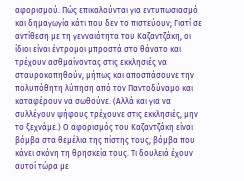αφορισμού. Πώς επικαλούνται για εντυπωσιασμό και δημαγωγία κάτι που δεν το πιστεύουν; Γιατί σε αντίθεση με τη γενναιότητα του Καζαντζάκη, οι ίδιοι είναι έντρομοι μπροστά στο θάνατο και τρέχουν ασθμαίνοντας στις εκκλησιές να σταυροκοπηθούν, μήπως και αποσπάσουνε την πολυπόθητη λύπηση από τον Παντοδύναμο και καταφέρουν να σωθούνε. (Αλλά και για να συλλέγουν ψήφους τρέχουνε στις εκκλησιές, μην το ξεχνάμε.) Ο αφορισμός του Καζαντζάκη είναι βόμβα στα θεμέλια της πίστης τους, βόμβα που κάνει σκόνη τη θρησκεία τους. Τι δουλειά έχουν αυτοί τώρα με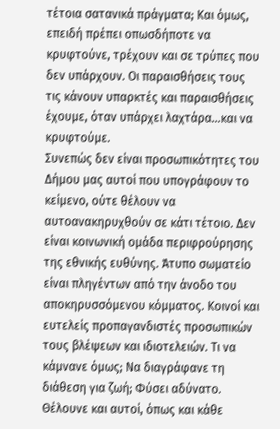τέτοια σατανικά πράγματα; Και όμως, επειδή πρέπει οπωσδήποτε να κρυφτούνε, τρέχουν και σε τρύπες που δεν υπάρχουν. Οι παραισθήσεις τους τις κάνουν υπαρκτές και παραισθήσεις έχουμε, όταν υπάρχει λαχτάρα…και να κρυφτούμε.
Συνεπώς δεν είναι προσωπικότητες του Δήμου μας αυτοί που υπογράφουν το κείμενο, ούτε θέλουν να αυτοανακηρυχθούν σε κάτι τέτοιο. Δεν είναι κοινωνική ομάδα περιφρούρησης της εθνικής ευθύνης. Άτυπο σωματείο είναι πληγέντων από την άνοδο του αποκηρυσσόμενου κόμματος. Κοινοί και ευτελείς προπαγανδιστές προσωπικών τους βλέψεων και ιδιοτελειών. Τι να κάμνανε όμως; Να διαγράφανε τη διάθεση για ζωή; Φύσει αδύνατο. Θέλουνε και αυτοί, όπως και κάθε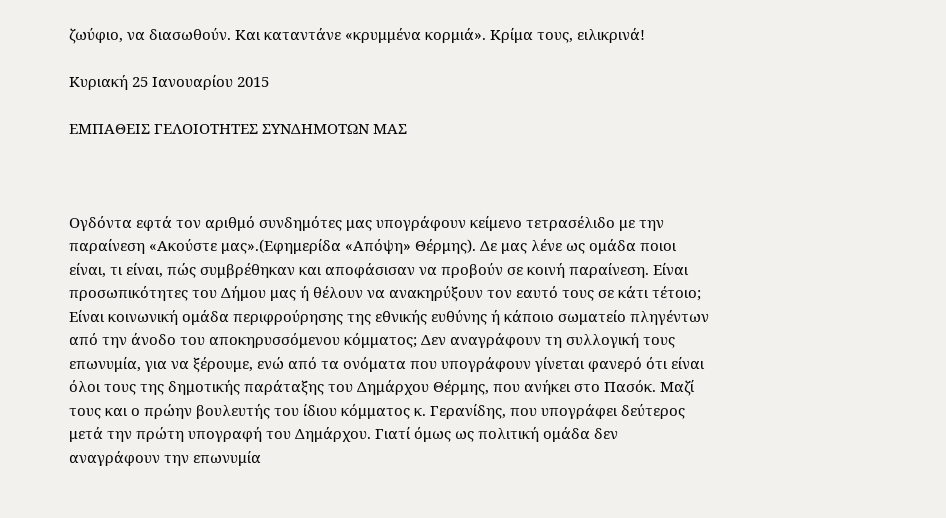ζωύφιο, να διασωθούν. Και καταντάνε «κρυμμένα κορμιά». Κρίμα τους, ειλικρινά!

Κυριακή 25 Ιανουαρίου 2015

ΕΜΠΑΘΕΙΣ ΓΕΛΟΙΟΤΗΤΕΣ ΣΥΝΔΗΜΟΤΩΝ ΜΑΣ



Ογδόντα εφτά τον αριθμό συνδημότες μας υπογράφουν κείμενο τετρασέλιδο με την παραίνεση «Ακούστε μας».(Εφημερίδα «Απόψη» Θέρμης). Δε μας λένε ως ομάδα ποιοι είναι, τι είναι, πώς συμβρέθηκαν και αποφάσισαν να προβούν σε κοινή παραίνεση. Είναι προσωπικότητες του Δήμου μας ή θέλουν να ανακηρύξουν τον εαυτό τους σε κάτι τέτοιο; Είναι κοινωνική ομάδα περιφρούρησης της εθνικής ευθύνης ή κάποιο σωματείο πληγέντων από την άνοδο του αποκηρυσσόμενου κόμματος; Δεν αναγράφουν τη συλλογική τους επωνυμία, για να ξέρουμε, ενώ από τα ονόματα που υπογράφουν γίνεται φανερό ότι είναι όλοι τους της δημοτικής παράταξης του Δημάρχου Θέρμης, που ανήκει στο Πασόκ. Μαζί τους και ο πρώην βουλευτής του ίδιου κόμματος κ. Γερανίδης, που υπογράφει δεύτερος μετά την πρώτη υπογραφή του Δημάρχου. Γιατί όμως ως πολιτική ομάδα δεν αναγράφουν την επωνυμία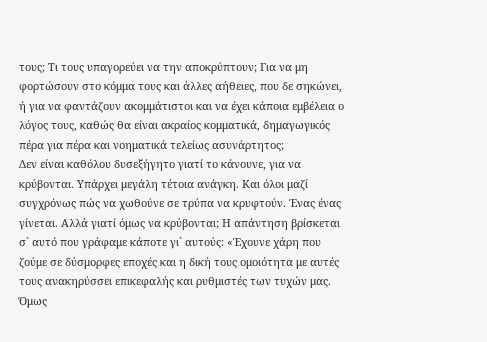τους; Τι τους υπαγορεύει να την αποκρύπτουν; Για να μη φορτώσουν στο κόμμα τους και άλλες αήθειες, που δε σηκώνει, ή για να φαντάζουν ακομμάτιστοι και να έχει κάποια εμβέλεια ο λόγος τους, καθώς θα είναι ακραίος κομματικά, δημαγωγικός πέρα για πέρα και νοηματικά τελείως ασυνάρτητος;
Δεν είναι καθόλου δυσεξήγητο γιατί το κάνουνε, για να κρύβονται. Υπάρχει μεγάλη τέτοια ανάγκη. Και όλοι μαζί συγχρόνως πώς να χωθούνε σε τρύπα να κρυφτούν. Ένας ένας γίνεται. Αλλά γιατί όμως να κρύβονται; Η απάντηση βρίσκεται σ` αυτό που γράφαμε κάποτε γι` αυτούς: «Έχουνε χάρη που ζούμε σε δύσμορφες εποχές και η δική τους ομοιότητα με αυτές τους ανακηρύσσει επικεφαλής και ρυθμιστές των τυχών μας. Όμως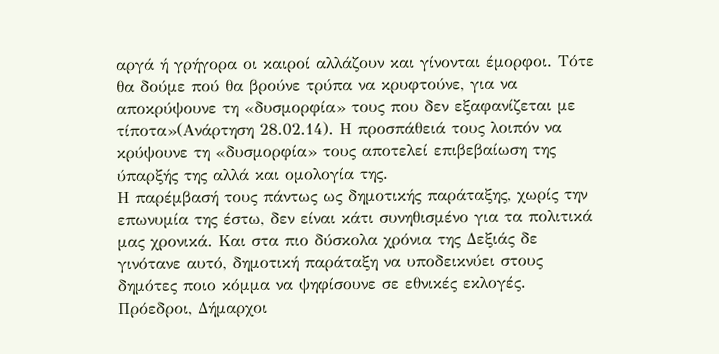αργά ή γρήγορα οι καιροί αλλάζουν και γίνονται έμορφοι. Τότε θα δούμε πού θα βρούνε τρύπα να κρυφτούνε, για να αποκρύψουνε τη «δυσμορφία» τους που δεν εξαφανίζεται με τίποτα»(Ανάρτηση 28.02.14). Η προσπάθειά τους λοιπόν να κρύψουνε τη «δυσμορφία» τους αποτελεί επιβεβαίωση της ύπαρξής της αλλά και ομολογία της.
Η παρέμβασή τους πάντως ως δημοτικής παράταξης, χωρίς την επωνυμία της έστω, δεν είναι κάτι συνηθισμένο για τα πολιτικά μας χρονικά. Και στα πιο δύσκολα χρόνια της Δεξιάς δε γινότανε αυτό, δημοτική παράταξη να υποδεικνύει στους δημότες ποιο κόμμα να ψηφίσουνε σε εθνικές εκλογές. Πρόεδροι, Δήμαρχοι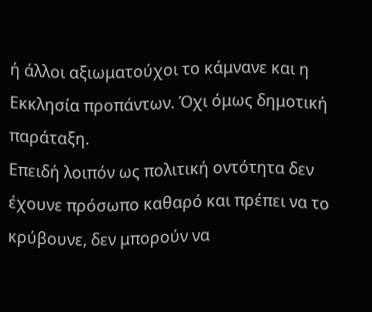ή άλλοι αξιωματούχοι το κάμνανε και η Εκκλησία προπάντων. Όχι όμως δημοτική παράταξη.
Επειδή λοιπόν ως πολιτική οντότητα δεν έχουνε πρόσωπο καθαρό και πρέπει να το κρύβουνε, δεν μπορούν να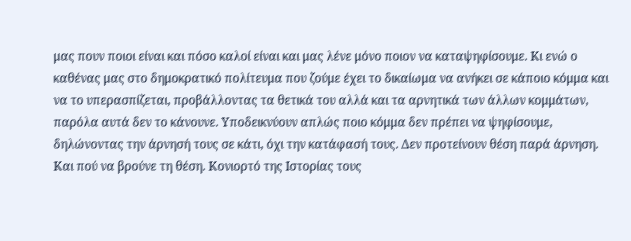μας πουν ποιοι είναι και πόσο καλοί είναι και μας λένε μόνο ποιον να καταψηφίσουμε. Κι ενώ ο καθένας μας στο δημοκρατικό πολίτευμα που ζούμε έχει το δικαίωμα να ανήκει σε κάποιο κόμμα και να το υπερασπίζεται, προβάλλοντας τα θετικά του αλλά και τα αρνητικά των άλλων κομμάτων, παρόλα αυτά δεν το κάνουνε. Υποδεικνύουν απλώς ποιο κόμμα δεν πρέπει να ψηφίσουμε, δηλώνοντας την άρνησή τους σε κάτι, όχι την κατάφασή τους. Δεν προτείνουν θέση παρά άρνηση. Και πού να βρούνε τη θέση. Κονιορτό της Ιστορίας τους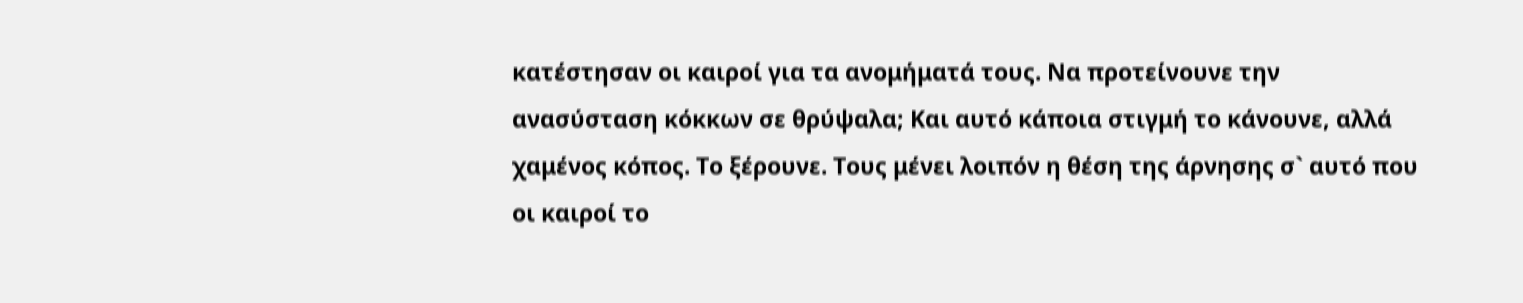κατέστησαν οι καιροί για τα ανομήματά τους. Να προτείνουνε την ανασύσταση κόκκων σε θρύψαλα; Και αυτό κάποια στιγμή το κάνουνε, αλλά χαμένος κόπος. Το ξέρουνε. Τους μένει λοιπόν η θέση της άρνησης σ` αυτό που οι καιροί το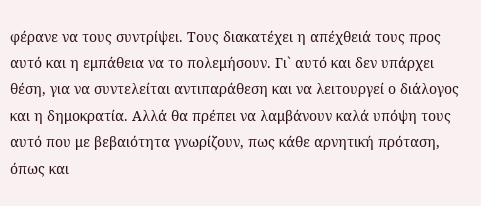φέρανε να τους συντρίψει. Τους διακατέχει η απέχθειά τους προς αυτό και η εμπάθεια να το πολεμήσουν. Γι` αυτό και δεν υπάρχει θέση, για να συντελείται αντιπαράθεση και να λειτουργεί ο διάλογος και η δημοκρατία. Αλλά θα πρέπει να λαμβάνουν καλά υπόψη τους αυτό που με βεβαιότητα γνωρίζουν, πως κάθε αρνητική πρόταση, όπως και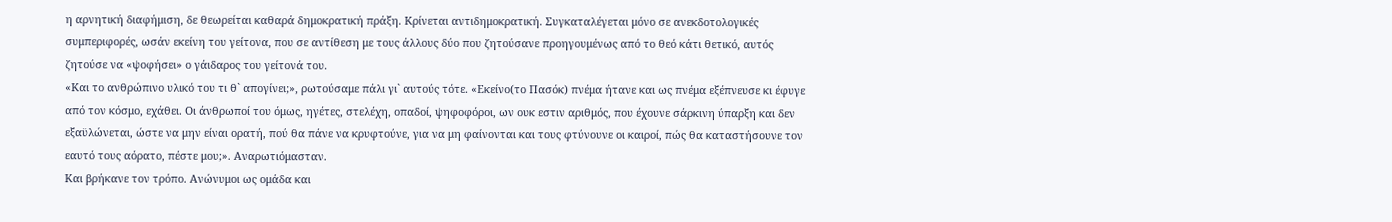η αρνητική διαφήμιση, δε θεωρείται καθαρά δημοκρατική πράξη. Κρίνεται αντιδημοκρατική. Συγκαταλέγεται μόνο σε ανεκδοτολογικές συμπεριφορές, ωσάν εκείνη του γείτονα, που σε αντίθεση με τους άλλους δύο που ζητούσανε προηγουμένως από το θεό κάτι θετικό, αυτός ζητούσε να «ψοφήσει» ο γάιδαρος του γείτονά του.
«Και το ανθρώπινο υλικό του τι θ` απογίνει;», ρωτούσαμε πάλι γι` αυτούς τότε. «Εκείνο(το Πασόκ) πνέμα ήτανε και ως πνέμα εξέπνευσε κι έφυγε από τον κόσμο, εχάθει. Οι άνθρωποί του όμως, ηγέτες, στελέχη, οπαδοί, ψηφοφόροι, ων ουκ εστιν αριθμός, που έχουνε σάρκινη ύπαρξη και δεν εξαϋλώνεται, ώστε να μην είναι ορατή, πού θα πάνε να κρυφτούνε, για να μη φαίνονται και τους φτύνουνε οι καιροί, πώς θα καταστήσουνε τον εαυτό τους αόρατο, πέστε μου;». Αναρωτιόμασταν.
Και βρήκανε τον τρόπο. Ανώνυμοι ως ομάδα και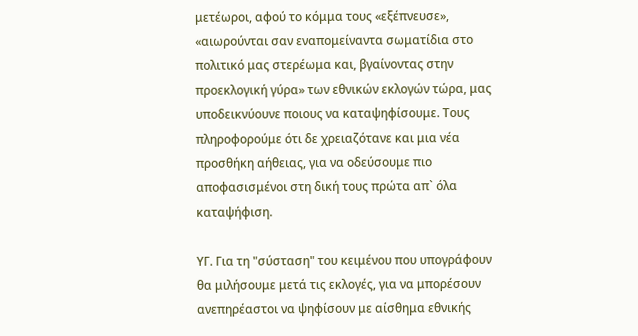μετέωροι, αφού το κόμμα τους «εξέπνευσε», «αιωρούνται σαν εναπομείναντα σωματίδια στο πολιτικό μας στερέωμα και, βγαίνοντας στην προεκλογική γύρα» των εθνικών εκλογών τώρα, μας υποδεικνύουνε ποιους να καταψηφίσουμε. Τους πληροφορούμε ότι δε χρειαζότανε και μια νέα προσθήκη αήθειας, για να οδεύσουμε πιο αποφασισμένοι στη δική τους πρώτα απ` όλα καταψήφιση.

ΥΓ. Για τη "σύσταση" του κειμένου που υπογράφουν θα μιλήσουμε μετά τις εκλογές, για να μπορέσουν ανεπηρέαστοι να ψηφίσουν με αίσθημα εθνικής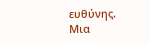ευθύνης. Μια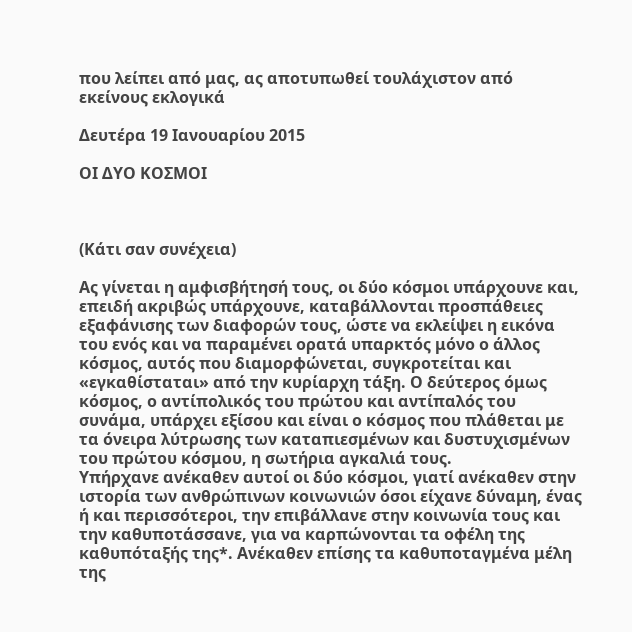που λείπει από μας, ας αποτυπωθεί τουλάχιστον από εκείνους εκλογικά

Δευτέρα 19 Ιανουαρίου 2015

ΟΙ ΔΥΟ ΚΟΣΜΟΙ



(Κάτι σαν συνέχεια)

Ας γίνεται η αμφισβήτησή τους, οι δύο κόσμοι υπάρχουνε και, επειδή ακριβώς υπάρχουνε, καταβάλλονται προσπάθειες εξαφάνισης των διαφορών τους, ώστε να εκλείψει η εικόνα του ενός και να παραμένει ορατά υπαρκτός μόνο ο άλλος κόσμος, αυτός που διαμορφώνεται, συγκροτείται και «εγκαθίσταται» από την κυρίαρχη τάξη. Ο δεύτερος όμως κόσμος, ο αντίπολικός του πρώτου και αντίπαλός του συνάμα, υπάρχει εξίσου και είναι ο κόσμος που πλάθεται με τα όνειρα λύτρωσης των καταπιεσμένων και δυστυχισμένων του πρώτου κόσμου, η σωτήρια αγκαλιά τους.
Υπήρχανε ανέκαθεν αυτοί οι δύο κόσμοι, γιατί ανέκαθεν στην ιστορία των ανθρώπινων κοινωνιών όσοι είχανε δύναμη, ένας ή και περισσότεροι, την επιβάλλανε στην κοινωνία τους και την καθυποτάσσανε, για να καρπώνονται τα οφέλη της καθυπόταξής της*. Ανέκαθεν επίσης τα καθυποταγμένα μέλη της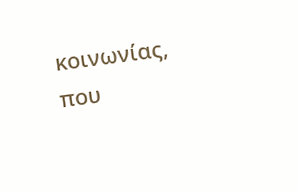κοινωνίας, που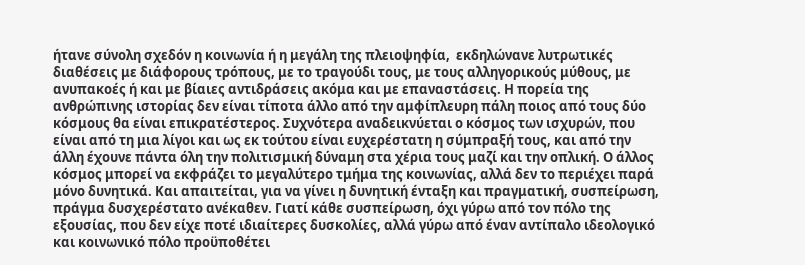ήτανε σύνολη σχεδόν η κοινωνία ή η μεγάλη της πλειοψηφία,  εκδηλώνανε λυτρωτικές διαθέσεις με διάφορους τρόπους, με το τραγούδι τους, με τους αλληγορικούς μύθους, με ανυπακοές ή και με βίαιες αντιδράσεις ακόμα και με επαναστάσεις. Η πορεία της ανθρώπινης ιστορίας δεν είναι τίποτα άλλο από την αμφίπλευρη πάλη ποιος από τους δύο κόσμους θα είναι επικρατέστερος. Συχνότερα αναδεικνύεται ο κόσμος των ισχυρών, που είναι από τη μια λίγοι και ως εκ τούτου είναι ευχερέστατη η σύμπραξή τους, και από την άλλη έχουνε πάντα όλη την πολιτισμική δύναμη στα χέρια τους μαζί και την οπλική. Ο άλλος κόσμος μπορεί να εκφράζει το μεγαλύτερο τμήμα της κοινωνίας, αλλά δεν το περιέχει παρά μόνο δυνητικά. Και απαιτείται, για να γίνει η δυνητική ένταξη και πραγματική, συσπείρωση, πράγμα δυσχερέστατο ανέκαθεν. Γιατί κάθε συσπείρωση, όχι γύρω από τον πόλο της εξουσίας, που δεν είχε ποτέ ιδιαίτερες δυσκολίες, αλλά γύρω από έναν αντίπαλο ιδεολογικό και κοινωνικό πόλο προϋποθέτει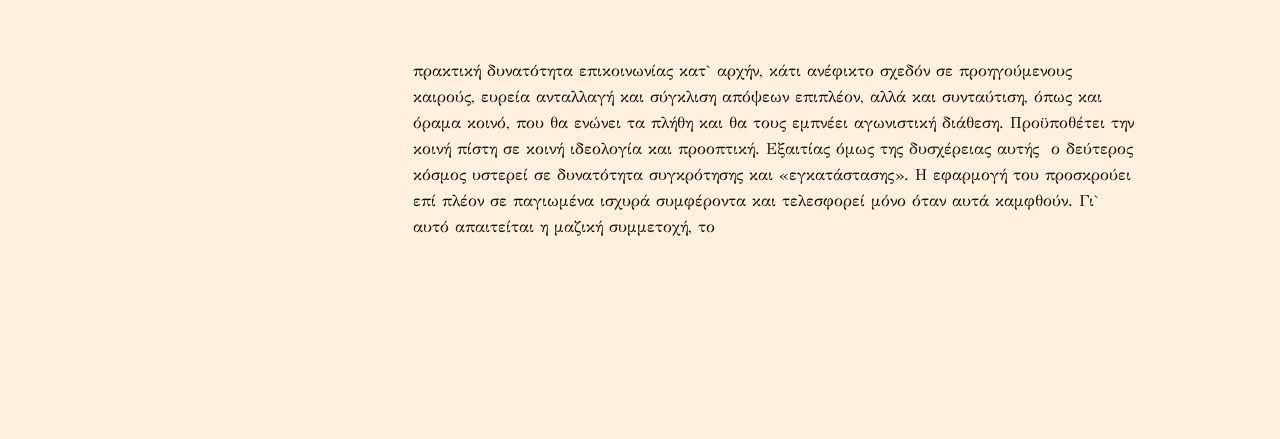πρακτική δυνατότητα επικοινωνίας κατ` αρχήν, κάτι ανέφικτο σχεδόν σε προηγούμενους καιρούς, ευρεία ανταλλαγή και σύγκλιση απόψεων επιπλέον, αλλά και συνταύτιση, όπως και όραμα κοινό, που θα ενώνει τα πλήθη και θα τους εμπνέει αγωνιστική διάθεση. Προϋποθέτει την κοινή πίστη σε κοινή ιδεολογία και προοπτική. Εξαιτίας όμως της δυσχέρειας αυτής  ο δεύτερος κόσμος υστερεί σε δυνατότητα συγκρότησης και «εγκατάστασης». Η εφαρμογή του προσκρούει επί πλέον σε παγιωμένα ισχυρά συμφέροντα και τελεσφορεί μόνο όταν αυτά καμφθούν. Γι` αυτό απαιτείται η μαζική συμμετοχή, το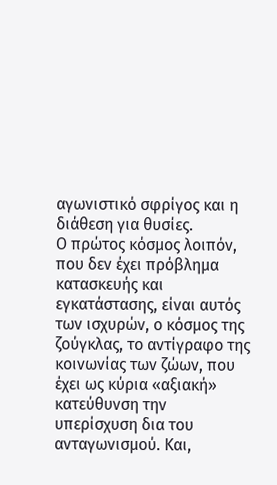αγωνιστικό σφρίγος και η διάθεση για θυσίες.
Ο πρώτος κόσμος λοιπόν, που δεν έχει πρόβλημα κατασκευής και εγκατάστασης, είναι αυτός των ισχυρών, ο κόσμος της ζούγκλας, το αντίγραφο της κοινωνίας των ζώων, που έχει ως κύρια «αξιακή» κατεύθυνση την υπερίσχυση δια του ανταγωνισμού. Και,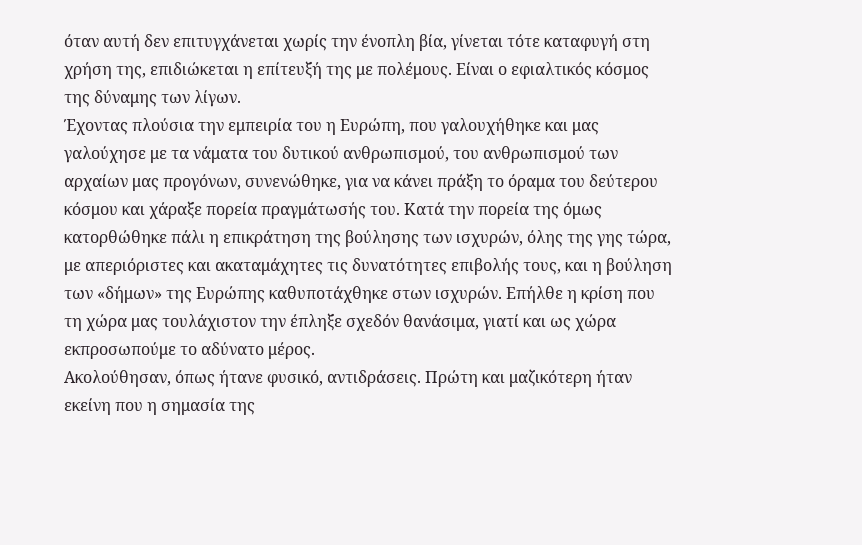όταν αυτή δεν επιτυγχάνεται χωρίς την ένοπλη βία, γίνεται τότε καταφυγή στη χρήση της, επιδιώκεται η επίτευξή της με πολέμους. Είναι ο εφιαλτικός κόσμος της δύναμης των λίγων.
Έχοντας πλούσια την εμπειρία του η Ευρώπη, που γαλουχήθηκε και μας γαλούχησε με τα νάματα του δυτικού ανθρωπισμού, του ανθρωπισμού των αρχαίων μας προγόνων, συνενώθηκε, για να κάνει πράξη το όραμα του δεύτερου κόσμου και χάραξε πορεία πραγμάτωσής του. Κατά την πορεία της όμως κατορθώθηκε πάλι η επικράτηση της βούλησης των ισχυρών, όλης της γης τώρα, με απεριόριστες και ακαταμάχητες τις δυνατότητες επιβολής τους, και η βούληση των «δήμων» της Ευρώπης καθυποτάχθηκε στων ισχυρών. Επήλθε η κρίση που τη χώρα μας τουλάχιστον την έπληξε σχεδόν θανάσιμα, γιατί και ως χώρα εκπροσωπούμε το αδύνατο μέρος.
Ακολούθησαν, όπως ήτανε φυσικό, αντιδράσεις. Πρώτη και μαζικότερη ήταν εκείνη που η σημασία της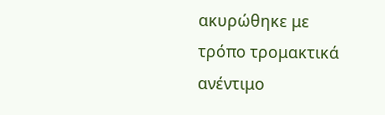ακυρώθηκε με τρόπο τρομακτικά ανέντιμο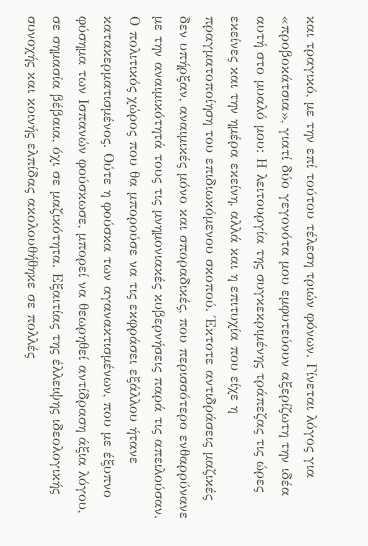και τραγικό, με την επί τούτου τέλεση τριών φόνων. Γίνεται λόγος για «προβοκάτσια», γιατί δύο γεγονότα μου εμφυτεύουν αξερίζωτη την ιδέα αυτή στο μυαλό μου: Η λειτουργία της συγκεκριμένης τράπεζας τις ώρες εκείνες και την ημέρα εκείνη, αλλά και η επιτυχία που είχε η πραγματοποίηση του επιδιωκόμενου σκοπού. Έκτοτε αντιδράσεις μαζικές δεν υπήρξαν, αναιμικές μόνο και σποραδικές, που περισσότερο ενθαρρύνανε με την αναιμικότητά τους τις μνημονιακές κυβερνήσεις παρά τις απειλούσαν. Ο πολιτικός χώρος που θα μπορούσε να τις εκφράσει εξάλλου ήτανε κατακερματισμένος. Ούτε η φούσκα των αγανακτισμένων, που με έξυπνο φύσημα των Ισπανών φούσκωσε, μπορεί να θεωρηθεί αντίδραση άξια λόγου, σε σημασία βέβαια, όχι σε μαζικότητα. Εξαιτίας της έλλειψης ιδεολογικής συνοχής και κοινής ελπίδας ακολουθήθηκε σε πολλές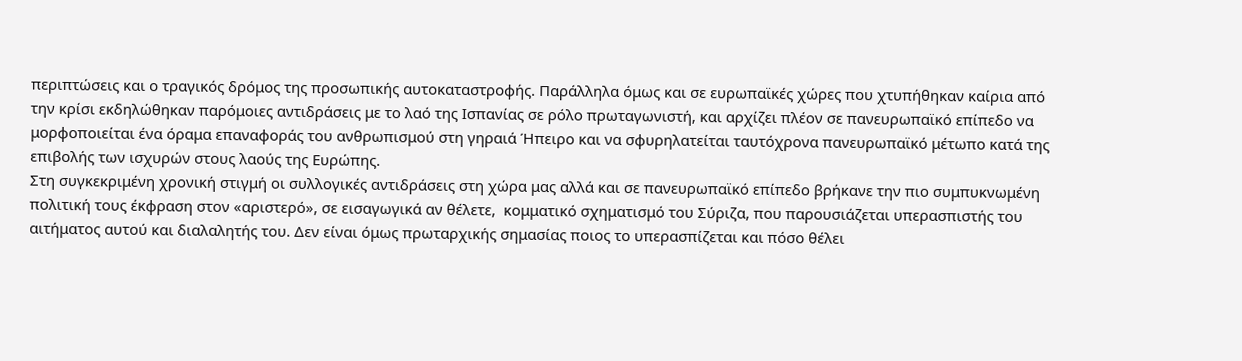περιπτώσεις και ο τραγικός δρόμος της προσωπικής αυτοκαταστροφής. Παράλληλα όμως και σε ευρωπαϊκές χώρες που χτυπήθηκαν καίρια από την κρίσι εκδηλώθηκαν παρόμοιες αντιδράσεις με το λαό της Ισπανίας σε ρόλο πρωταγωνιστή, και αρχίζει πλέον σε πανευρωπαϊκό επίπεδο να μορφοποιείται ένα όραμα επαναφοράς του ανθρωπισμού στη γηραιά Ήπειρο και να σφυρηλατείται ταυτόχρονα πανευρωπαϊκό μέτωπο κατά της επιβολής των ισχυρών στους λαούς της Ευρώπης.
Στη συγκεκριμένη χρονική στιγμή οι συλλογικές αντιδράσεις στη χώρα μας αλλά και σε πανευρωπαϊκό επίπεδο βρήκανε την πιο συμπυκνωμένη πολιτική τους έκφραση στον «αριστερό», σε εισαγωγικά αν θέλετε,  κομματικό σχηματισμό του Σύριζα, που παρουσιάζεται υπερασπιστής του αιτήματος αυτού και διαλαλητής του. Δεν είναι όμως πρωταρχικής σημασίας ποιος το υπερασπίζεται και πόσο θέλει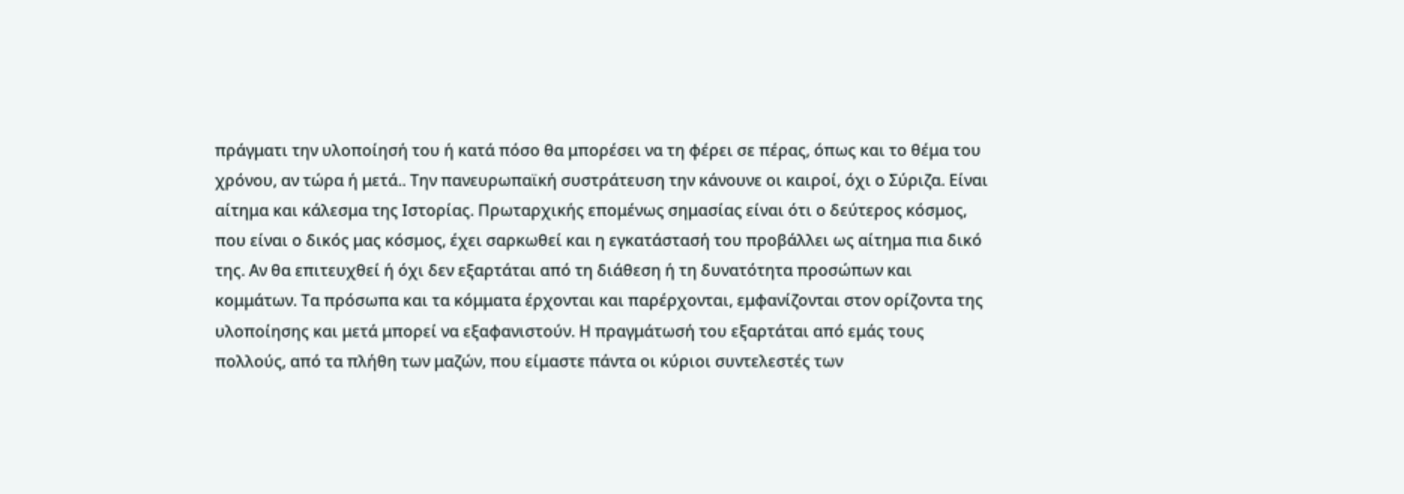πράγματι την υλοποίησή του ή κατά πόσο θα μπορέσει να τη φέρει σε πέρας, όπως και το θέμα του χρόνου, αν τώρα ή μετά.. Την πανευρωπαϊκή συστράτευση την κάνουνε οι καιροί, όχι ο Σύριζα. Είναι αίτημα και κάλεσμα της Ιστορίας. Πρωταρχικής επομένως σημασίας είναι ότι ο δεύτερος κόσμος, που είναι ο δικός μας κόσμος, έχει σαρκωθεί και η εγκατάστασή του προβάλλει ως αίτημα πια δικό της. Αν θα επιτευχθεί ή όχι δεν εξαρτάται από τη διάθεση ή τη δυνατότητα προσώπων και κομμάτων. Τα πρόσωπα και τα κόμματα έρχονται και παρέρχονται, εμφανίζονται στον ορίζοντα της υλοποίησης και μετά μπορεί να εξαφανιστούν. Η πραγμάτωσή του εξαρτάται από εμάς τους πολλούς, από τα πλήθη των μαζών, που είμαστε πάντα οι κύριοι συντελεστές των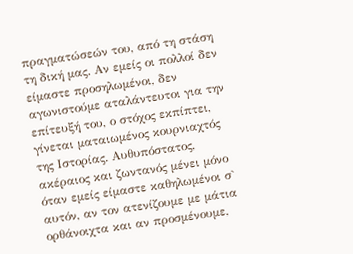πραγματώσεών του, από τη στάση τη δική μας. Αν εμείς οι πολλοί δεν είμαστε προσηλωμένοι, δεν αγωνιστούμε αταλάντευτοι για την επίτευξή του, ο στόχος εκπίπτει, γίνεται ματαιωμένος κουρνιαχτός της Ιστορίας. Αυθυπόστατος, ακέραιος και ζωντανός μένει μόνο όταν εμείς είμαστε καθηλωμένοι σ` αυτόν, αν τον ατενίζουμε με μάτια ορθάνοιχτα και αν προσμένουμε,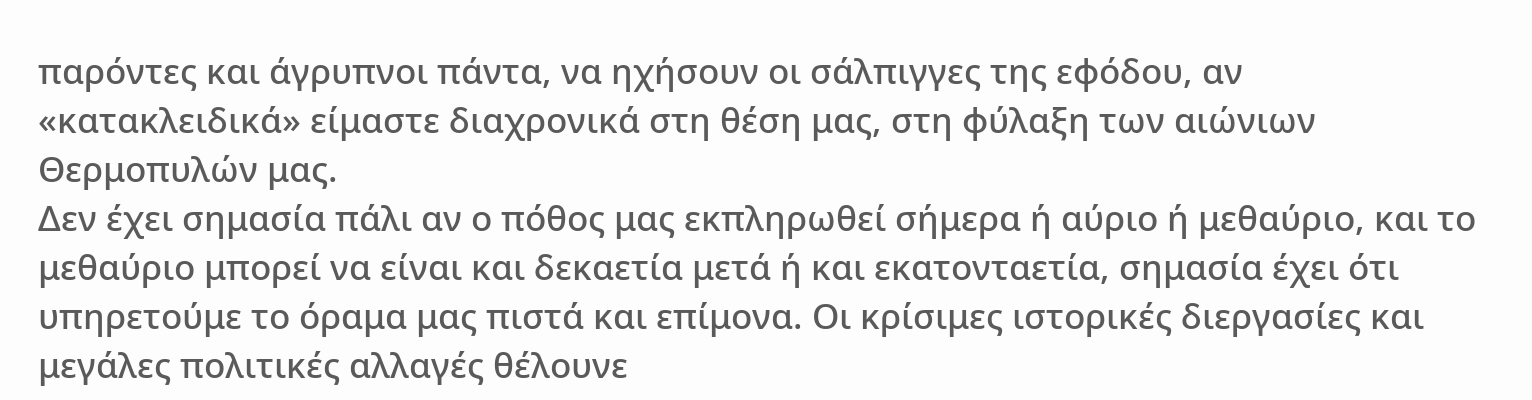παρόντες και άγρυπνοι πάντα, να ηχήσουν οι σάλπιγγες της εφόδου, αν «κατακλειδικά» είμαστε διαχρονικά στη θέση μας, στη φύλαξη των αιώνιων Θερμοπυλών μας.
Δεν έχει σημασία πάλι αν ο πόθος μας εκπληρωθεί σήμερα ή αύριο ή μεθαύριο, και το μεθαύριο μπορεί να είναι και δεκαετία μετά ή και εκατονταετία, σημασία έχει ότι υπηρετούμε το όραμα μας πιστά και επίμονα. Οι κρίσιμες ιστορικές διεργασίες και μεγάλες πολιτικές αλλαγές θέλουνε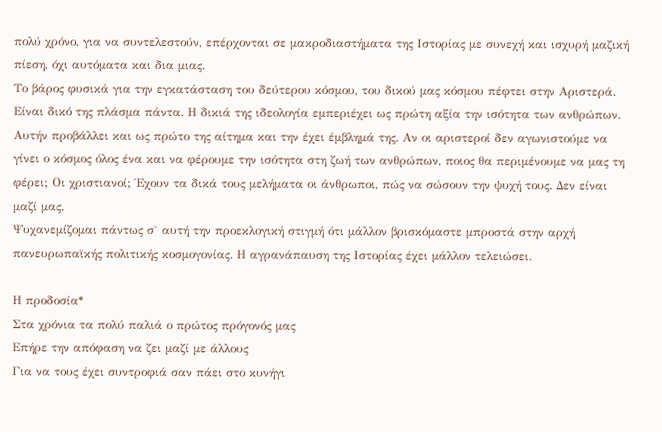πολύ χρόνο, για να συντελεστούν, επέρχονται σε μακροδιαστήματα της Ιστορίας με συνεχή και ισχυρή μαζική πίεση, όχι αυτόματα και δια μιας.
Το βάρος φυσικά για την εγκατάσταση του δεύτερου κόσμου, του δικού μας κόσμου πέφτει στην Αριστερά. Είναι δικό της πλάσμα πάντα. Η δικιά της ιδεολογία εμπεριέχει ως πρώτη αξία την ισότητα των ανθρώπων. Αυτήν προβάλλει και ως πρώτο της αίτημα και την έχει έμβλημά της. Αν οι αριστεροί δεν αγωνιστούμε να γίνει ο κόσμος όλος ένα και να φέρουμε την ισότητα στη ζωή των ανθρώπων, ποιος θα περιμένουμε να μας τη φέρει; Οι χριστιανοί; Έχουν τα δικά τους μελήματα οι άνθρωποι, πώς να σώσουν την ψυχή τους. Δεν είναι μαζί μας.
Ψυχανεμίζομαι πάντως σ` αυτή την προεκλογική στιγμή ότι μάλλον βρισκόμαστε μπροστά στην αρχή πανευρωπαϊκής πολιτικής κοσμογονίας. Η αγρανάπαυση της Ιστορίας έχει μάλλον τελειώσει.

Η προδοσία*
Στα χρόνια τα πολύ παλιά ο πρώτος πρόγονός μας
Επήρε την απόφαση να ζει μαζί με άλλους
Για να τους έχει συντροφιά σαν πάει στο κυνήγι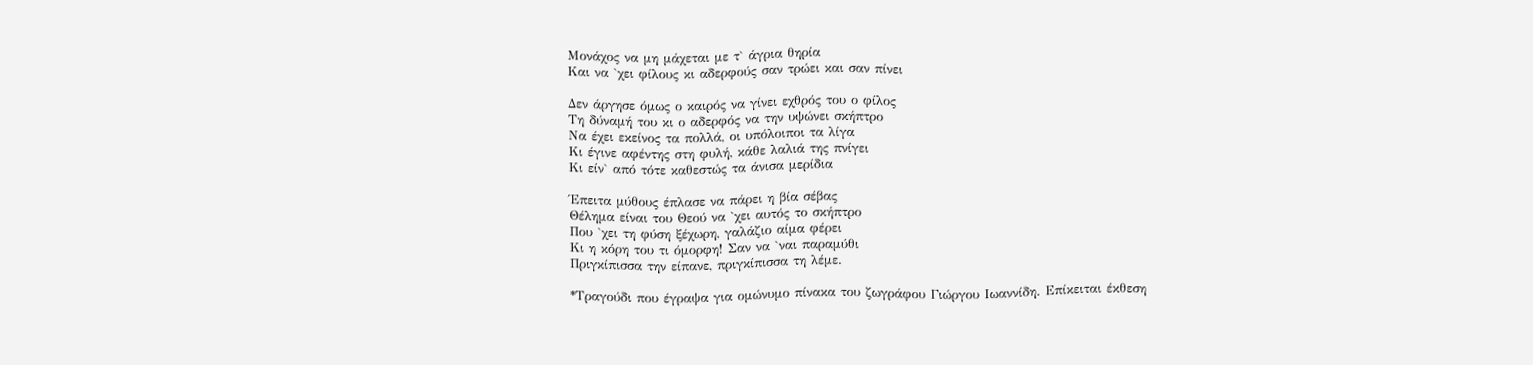Μονάχος να μη μάχεται με τ` άγρια θηρία
Και να `χει φίλους κι αδερφούς σαν τρώει και σαν πίνει

Δεν άργησε όμως ο καιρός να γίνει εχθρός του ο φίλος
Τη δύναμή του κι ο αδερφός να την υψώνει σκήπτρο
Να έχει εκείνος τα πολλά, οι υπόλοιποι τα λίγα
Κι έγινε αφέντης στη φυλή, κάθε λαλιά της πνίγει
Κι είν` από τότε καθεστώς τα άνισα μερίδια

Έπειτα μύθους έπλασε να πάρει η βία σέβας
Θέλημα είναι του Θεού να `χει αυτός το σκήπτρο
Που `χει τη φύση ξέχωρη, γαλάζιο αίμα φέρει
Κι η κόρη του τι όμορφη! Σαν να `ναι παραμύθι
Πριγκίπισσα την είπανε, πριγκίπισσα τη λέμε.

*Τραγούδι που έγραψα για ομώνυμο πίνακα του ζωγράφου Γιώργου Ιωαννίδη. Επίκειται έκθεση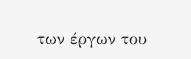των έργων του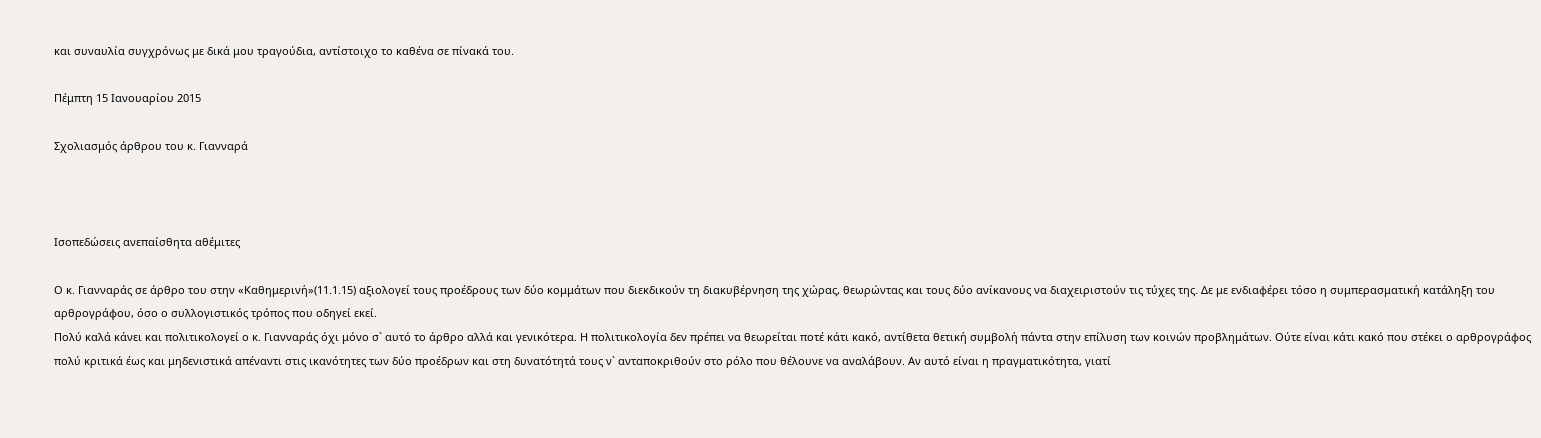και συναυλία συγχρόνως με δικά μου τραγούδια, αντίστοιχο το καθένα σε πίνακά του.

Πέμπτη 15 Ιανουαρίου 2015

Σχολιασμός άρθρου του κ. Γιανναρά



Ισοπεδώσεις ανεπαίσθητα αθέμιτες

Ο κ. Γιανναράς σε άρθρο του στην «Καθημερινή»(11.1.15) αξιολογεί τους προέδρους των δύο κομμάτων που διεκδικούν τη διακυβέρνηση της χώρας, θεωρώντας και τους δύο ανίκανους να διαχειριστούν τις τύχες της. Δε με ενδιαφέρει τόσο η συμπερασματική κατάληξη του αρθρογράφου, όσο ο συλλογιστικός τρόπος που οδηγεί εκεί.
Πολύ καλά κάνει και πολιτικολογεί ο κ. Γιανναράς όχι μόνο σ` αυτό το άρθρο αλλά και γενικότερα. Η πολιτικολογία δεν πρέπει να θεωρείται ποτέ κάτι κακό, αντίθετα θετική συμβολή πάντα στην επίλυση των κοινών προβλημάτων. Ούτε είναι κάτι κακό που στέκει ο αρθρογράφος πολύ κριτικά έως και μηδενιστικά απέναντι στις ικανότητες των δύο προέδρων και στη δυνατότητά τους ν` ανταποκριθούν στο ρόλο που θέλουνε να αναλάβουν. Αν αυτό είναι η πραγματικότητα, γιατί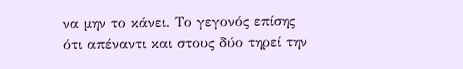να μην το κάνει. Το γεγονός επίσης ότι απέναντι και στους δύο τηρεί την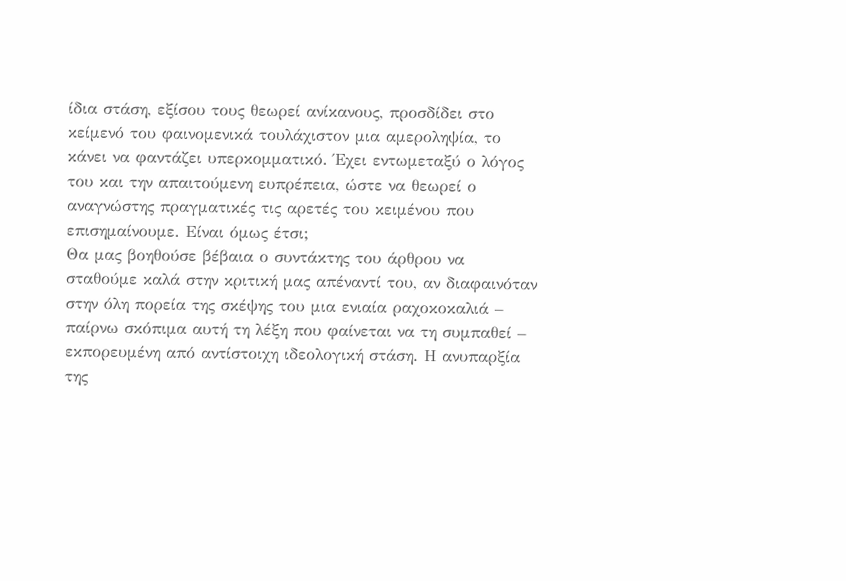ίδια στάση, εξίσου τους θεωρεί ανίκανους, προσδίδει στο κείμενό του φαινομενικά τουλάχιστον μια αμεροληψία, το κάνει να φαντάζει υπερκομματικό. Έχει εντωμεταξύ ο λόγος του και την απαιτούμενη ευπρέπεια, ώστε να θεωρεί ο αναγνώστης πραγματικές τις αρετές του κειμένου που επισημαίνουμε. Είναι όμως έτσι;
Θα μας βοηθούσε βέβαια ο συντάκτης του άρθρου να σταθούμε καλά στην κριτική μας απέναντί του, αν διαφαινόταν στην όλη πορεία της σκέψης του μια ενιαία ραχοκοκαλιά – παίρνω σκόπιμα αυτή τη λέξη που φαίνεται να τη συμπαθεί – εκπορευμένη από αντίστοιχη ιδεολογική στάση. Η ανυπαρξία της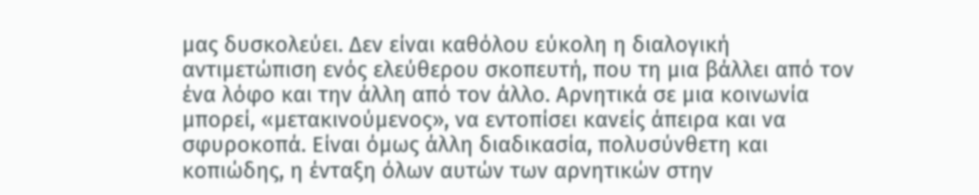μας δυσκολεύει. Δεν είναι καθόλου εύκολη η διαλογική αντιμετώπιση ενός ελεύθερου σκοπευτή, που τη μια βάλλει από τον ένα λόφο και την άλλη από τον άλλο. Αρνητικά σε μια κοινωνία μπορεί, «μετακινούμενος», να εντοπίσει κανείς άπειρα και να σφυροκοπά. Είναι όμως άλλη διαδικασία, πολυσύνθετη και κοπιώδης, η ένταξη όλων αυτών των αρνητικών στην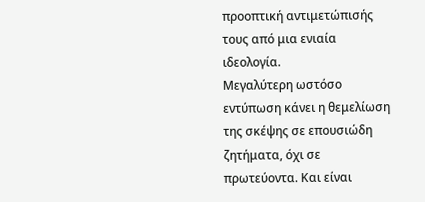προοπτική αντιμετώπισής τους από μια ενιαία ιδεολογία.
Μεγαλύτερη ωστόσο εντύπωση κάνει η θεμελίωση της σκέψης σε επουσιώδη ζητήματα, όχι σε πρωτεύοντα. Και είναι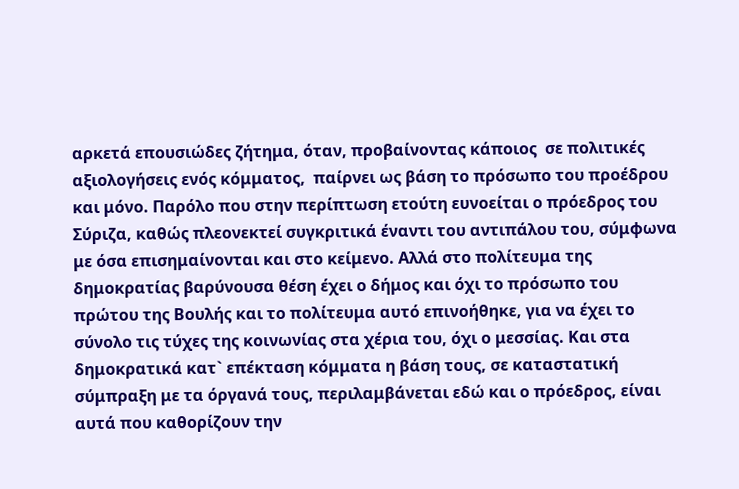αρκετά επουσιώδες ζήτημα, όταν, προβαίνοντας κάποιος  σε πολιτικές αξιολογήσεις ενός κόμματος,  παίρνει ως βάση το πρόσωπο του προέδρου και μόνο. Παρόλο που στην περίπτωση ετούτη ευνοείται ο πρόεδρος του Σύριζα, καθώς πλεονεκτεί συγκριτικά έναντι του αντιπάλου του, σύμφωνα με όσα επισημαίνονται και στο κείμενο. Αλλά στο πολίτευμα της δημοκρατίας βαρύνουσα θέση έχει ο δήμος και όχι το πρόσωπο του πρώτου της Βουλής και το πολίτευμα αυτό επινοήθηκε, για να έχει το σύνολο τις τύχες της κοινωνίας στα χέρια του, όχι ο μεσσίας. Και στα δημοκρατικά κατ` επέκταση κόμματα η βάση τους, σε καταστατική σύμπραξη με τα όργανά τους, περιλαμβάνεται εδώ και ο πρόεδρος, είναι αυτά που καθορίζουν την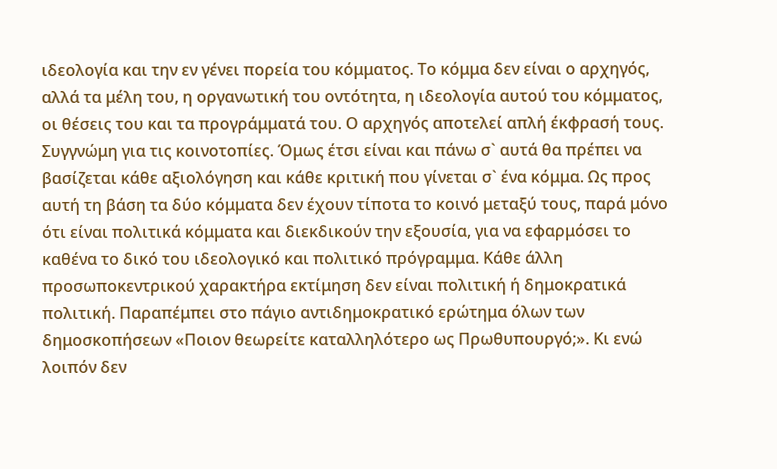ιδεολογία και την εν γένει πορεία του κόμματος. Το κόμμα δεν είναι ο αρχηγός, αλλά τα μέλη του, η οργανωτική του οντότητα, η ιδεολογία αυτού του κόμματος, οι θέσεις του και τα προγράμματά του. Ο αρχηγός αποτελεί απλή έκφρασή τους. Συγγνώμη για τις κοινοτοπίες. Όμως έτσι είναι και πάνω σ` αυτά θα πρέπει να βασίζεται κάθε αξιολόγηση και κάθε κριτική που γίνεται σ` ένα κόμμα. Ως προς αυτή τη βάση τα δύο κόμματα δεν έχουν τίποτα το κοινό μεταξύ τους, παρά μόνο ότι είναι πολιτικά κόμματα και διεκδικούν την εξουσία, για να εφαρμόσει το καθένα το δικό του ιδεολογικό και πολιτικό πρόγραμμα. Κάθε άλλη προσωποκεντρικού χαρακτήρα εκτίμηση δεν είναι πολιτική ή δημοκρατικά πολιτική. Παραπέμπει στο πάγιο αντιδημοκρατικό ερώτημα όλων των δημοσκοπήσεων «Ποιον θεωρείτε καταλληλότερο ως Πρωθυπουργό;». Κι ενώ λοιπόν δεν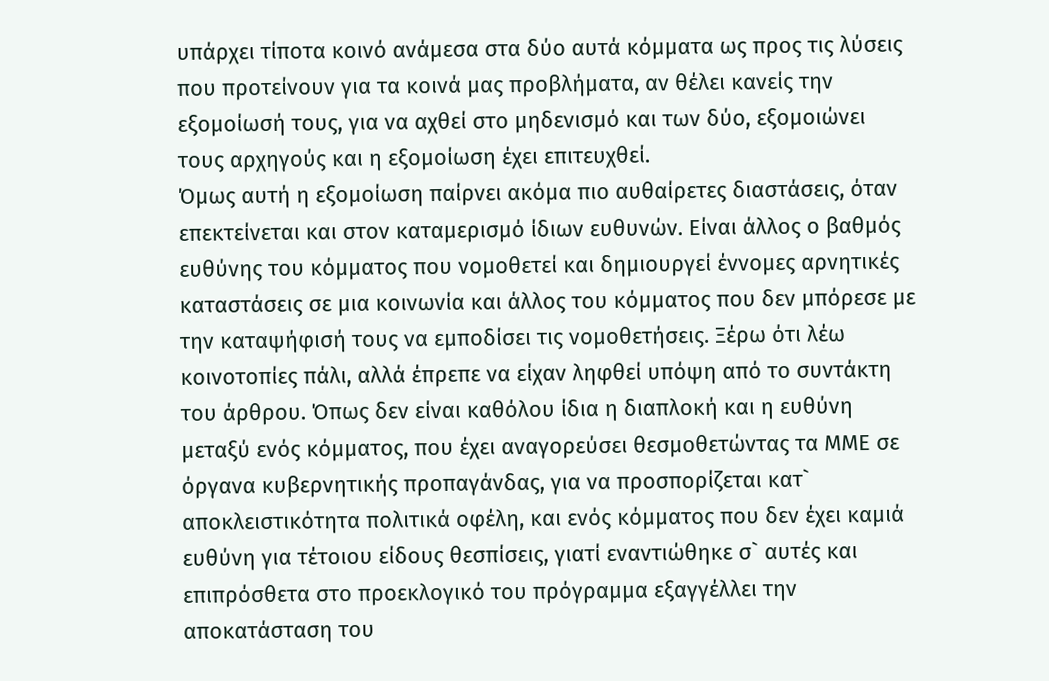υπάρχει τίποτα κοινό ανάμεσα στα δύο αυτά κόμματα ως προς τις λύσεις που προτείνουν για τα κοινά μας προβλήματα, αν θέλει κανείς την εξομοίωσή τους, για να αχθεί στο μηδενισμό και των δύο, εξομοιώνει τους αρχηγούς και η εξομοίωση έχει επιτευχθεί.
Όμως αυτή η εξομοίωση παίρνει ακόμα πιο αυθαίρετες διαστάσεις, όταν επεκτείνεται και στον καταμερισμό ίδιων ευθυνών. Είναι άλλος ο βαθμός ευθύνης του κόμματος που νομοθετεί και δημιουργεί έννομες αρνητικές καταστάσεις σε μια κοινωνία και άλλος του κόμματος που δεν μπόρεσε με την καταψήφισή τους να εμποδίσει τις νομοθετήσεις. Ξέρω ότι λέω κοινοτοπίες πάλι, αλλά έπρεπε να είχαν ληφθεί υπόψη από το συντάκτη του άρθρου. Όπως δεν είναι καθόλου ίδια η διαπλοκή και η ευθύνη μεταξύ ενός κόμματος, που έχει αναγορεύσει θεσμοθετώντας τα ΜΜΕ σε όργανα κυβερνητικής προπαγάνδας, για να προσπορίζεται κατ` αποκλειστικότητα πολιτικά οφέλη, και ενός κόμματος που δεν έχει καμιά ευθύνη για τέτοιου είδους θεσπίσεις, γιατί εναντιώθηκε σ` αυτές και επιπρόσθετα στο προεκλογικό του πρόγραμμα εξαγγέλλει την αποκατάσταση του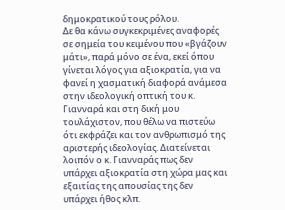δημοκρατικού τους ρόλου.
Δε θα κάνω συγκεκριμένες αναφορές σε σημεία του κειμένου που «βγάζουν μάτι», παρά μόνο σε ένα, εκεί όπου γίνεται λόγος για αξιοκρατία, για να φανεί η χασματική διαφορά ανάμεσα στην ιδεολογική οπτική του κ. Γιανναρά και στη δική μου τουλάχιστον, που θέλω να πιστεύω ότι εκφράζει και τον ανθρωπισμό της αριστερής ιδεολογίας. Διατείνεται λοιπόν ο κ. Γιανναράς πως δεν υπάρχει αξιοκρατία στη χώρα μας και εξαιτίας της απουσίας της δεν υπάρχει ήθος κλπ.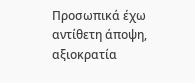Προσωπικά έχω αντίθετη άποψη, αξιοκρατία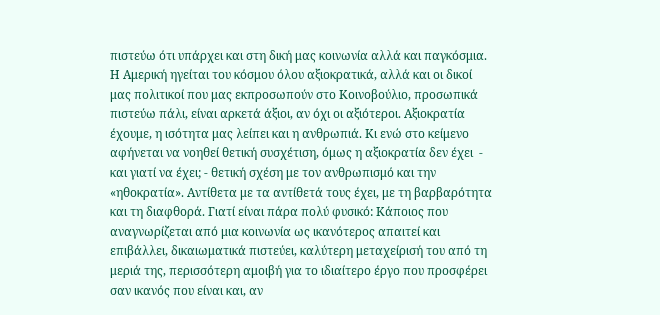πιστεύω ότι υπάρχει και στη δική μας κοινωνία αλλά και παγκόσμια. Η Αμερική ηγείται του κόσμου όλου αξιοκρατικά, αλλά και οι δικοί μας πολιτικοί που μας εκπροσωπούν στο Κοινοβούλιο, προσωπικά πιστεύω πάλι, είναι αρκετά άξιοι, αν όχι οι αξιότεροι. Αξιοκρατία έχουμε, η ισότητα μας λείπει και η ανθρωπιά. Κι ενώ στο κείμενο αφήνεται να νοηθεί θετική συσχέτιση, όμως η αξιοκρατία δεν έχει  - και γιατί να έχει; - θετική σχέση με τον ανθρωπισμό και την «ηθοκρατία». Αντίθετα με τα αντίθετά τους έχει, με τη βαρβαρότητα και τη διαφθορά. Γιατί είναι πάρα πολύ φυσικό: Κάποιος που αναγνωρίζεται από μια κοινωνία ως ικανότερος απαιτεί και επιβάλλει, δικαιωματικά πιστεύει, καλύτερη μεταχείρισή του από τη μεριά της, περισσότερη αμοιβή για το ιδιαίτερο έργο που προσφέρει σαν ικανός που είναι και, αν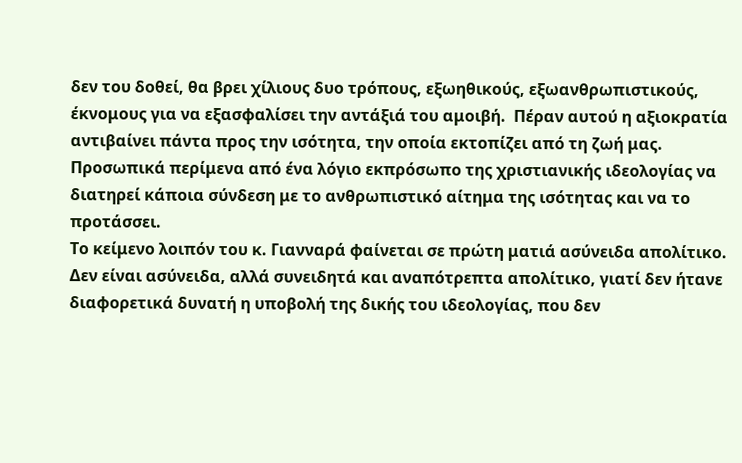δεν του δοθεί, θα βρει χίλιους δυο τρόπους, εξωηθικούς, εξωανθρωπιστικούς, έκνομους για να εξασφαλίσει την αντάξιά του αμοιβή.  Πέραν αυτού η αξιοκρατία αντιβαίνει πάντα προς την ισότητα, την οποία εκτοπίζει από τη ζωή μας. Προσωπικά περίμενα από ένα λόγιο εκπρόσωπο της χριστιανικής ιδεολογίας να διατηρεί κάποια σύνδεση με το ανθρωπιστικό αίτημα της ισότητας και να το προτάσσει.
Το κείμενο λοιπόν του κ. Γιανναρά φαίνεται σε πρώτη ματιά ασύνειδα απολίτικο. Δεν είναι ασύνειδα, αλλά συνειδητά και αναπότρεπτα απολίτικο, γιατί δεν ήτανε διαφορετικά δυνατή η υποβολή της δικής του ιδεολογίας, που δεν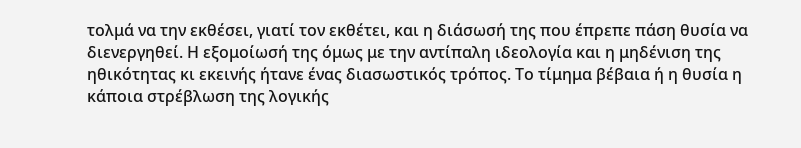τολμά να την εκθέσει, γιατί τον εκθέτει, και η διάσωσή της που έπρεπε πάση θυσία να διενεργηθεί. Η εξομοίωσή της όμως με την αντίπαλη ιδεολογία και η μηδένιση της ηθικότητας κι εκεινής ήτανε ένας διασωστικός τρόπος. Το τίμημα βέβαια ή η θυσία η κάποια στρέβλωση της λογικής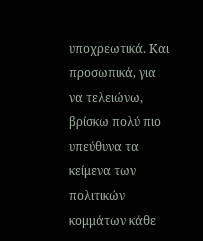υποχρεωτικά. Και προσωπικά, για να τελειώνω, βρίσκω πολύ πιο υπεύθυνα τα κείμενα των πολιτικών κομμάτων κάθε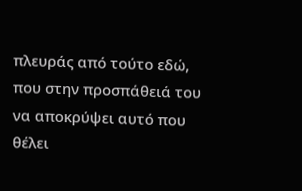πλευράς από τούτο εδώ, που στην προσπάθειά του να αποκρύψει αυτό που θέλει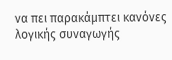να πει παρακάμπτει κανόνες λογικής συναγωγής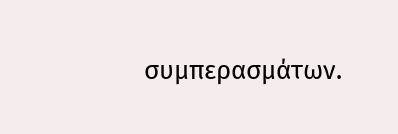συμπερασμάτων.